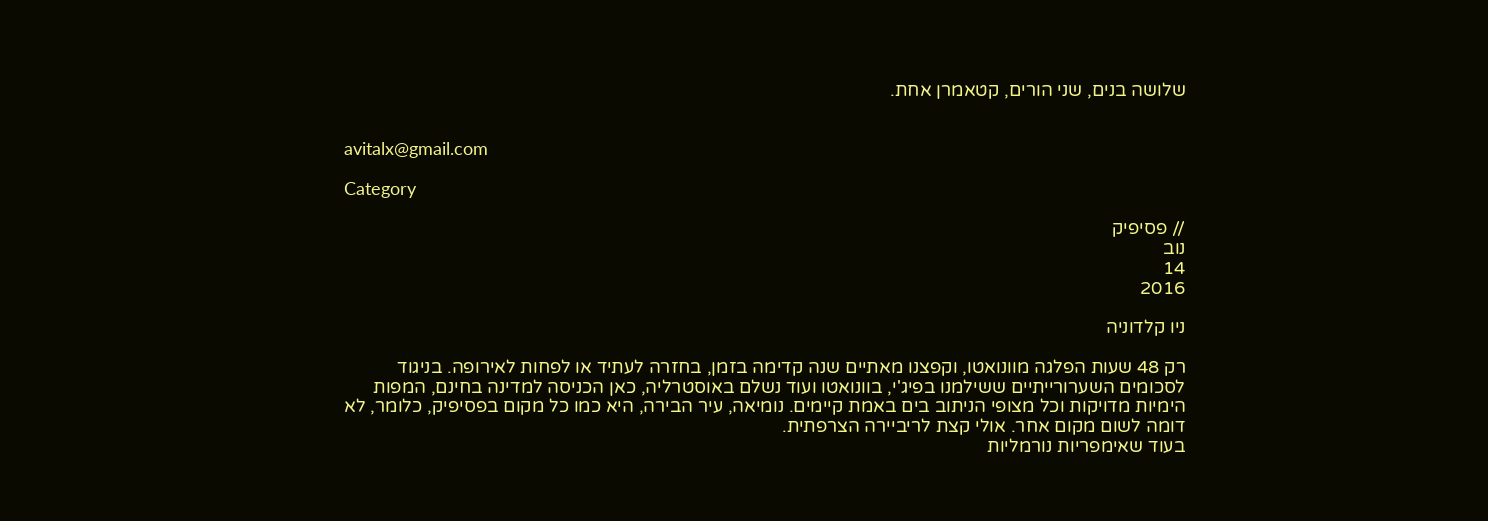שלושה בנים, שני הורים, קטאמרן אחת.


avitalx@gmail.com

Category

// פסיפיק
נוב
14
2016

ניו קלדוניה

רק 48 שעות הפלגה מוונואטו, וקפצנו מאתיים שנה קדימה בזמן, בחזרה לעתיד או לפחות לאירופה. בניגוד לסכומים השערורייתיים ששילמנו בפיג'י, בוונואטו ועוד נשלם באוסטרליה, כאן הכניסה למדינה בחינם, המפות הימיות מדויקות וכל מצופי הניתוב בים באמת קיימים. נומיאה, עיר הבירה, היא כמו כל מקום בפסיפיק, כלומר, לא דומה לשום מקום אחר. אולי קצת לריביירה הצרפתית.
בעוד שאימפריות נורמליות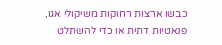כבשו ארצות רחוקות משיקולי אגו, פנאטיות דתית או כדי להשתלט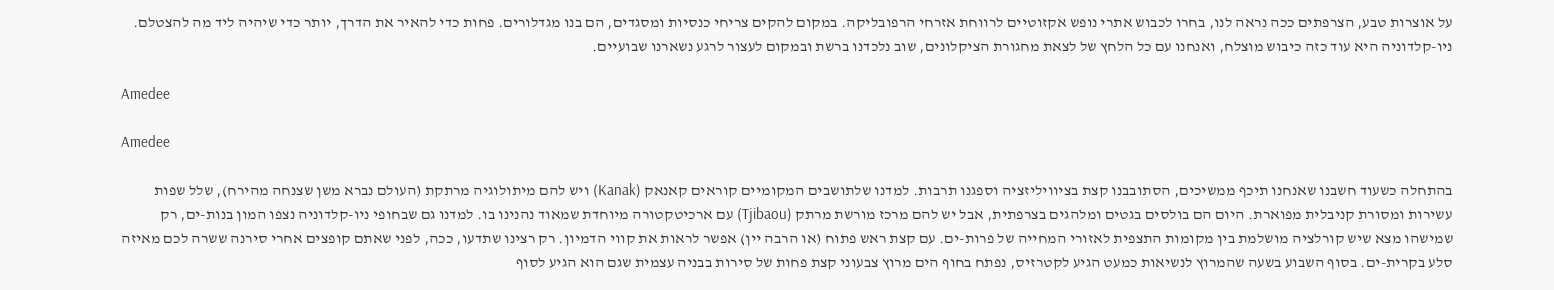על אוצרות טבע, הצרפתים ככה נראה לנו, בחרו לכבוש אתרי נופש אקזוטיים לרווחת אזרחי הרפובליקה. במקום להקים צריחי כנסיות ומסגדים, הם בנו מגדלורים. פחות כדי להאיר את הדרך, יותר כדי שיהיה ליד מה להצטלם. ניו-קלדוניה היא עוד כזה כיבוש מוצלח, ואנחנו עם כל הלחץ של לצאת מחגורת הציקלונים, שוב נלכדנו ברשת ובמקום לעצור לרגע נשארנו שבועיים.

Amedee

Amedee

בהתחלה כשעוד חשבנו שאנחנו תיכף ממשיכים, הסתובבנו קצת בציוויליזציה וספגנו תרבות. למדנו שלתושבים המקומיים קוראים קאנאק (Kanak) ויש להם מיתולוגיה מרתקת (העולם נברא משן שצנחה מהירח), שלל שפות עשירות ומסורת קניבלית מפוארת. היום הם בולסים בגטים ומלהגים בצרפתית, אבל יש להם מרכז מורשת מרתק (Tjibaou) עם ארכיטקטורה מיוחדת שמאוד נהנינו בו. למדנו גם שבחופי ניו-קלדוניה נצפו המון בנות-ים, רק שמישהו מצא שיש קורלציה מושלמת בין מקומות התצפית לאזורי המחייה של פרות-ים. עם קצת ראש פתוח (או הרבה יין) אפשר לראות את קווי הדמיון. רק רצינו שתדעו, ככה, לפני שאתם קופצים אחרי סירנה ששרה לכם מאיזה סלע בקרית-ים. בסוף השבוע בשעה שהמרוץ לנשיאות כמעט הגיע לקטרזיס, נפתח בחוף הים מרוץ צבעוני קצת פחות של סירות בבניה עצמית שגם הוא הגיע לסוף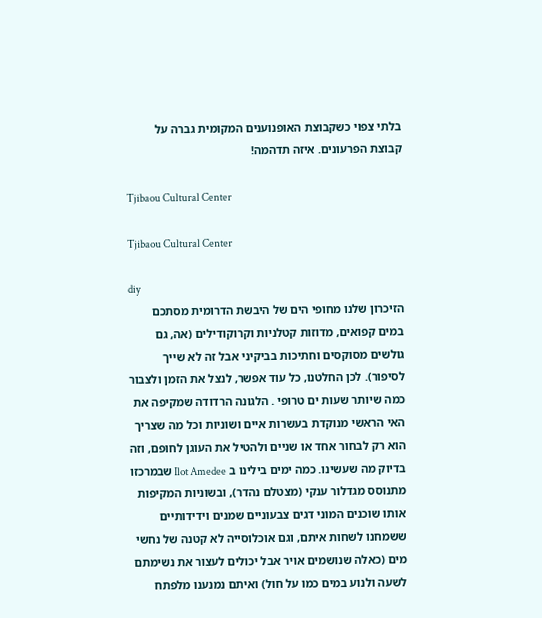בלתי צפוי כשקבוצת האופנוענים המקומית גברה על קבוצת הפרעונים. איזה תדהמה!

Tjibaou Cultural Center

Tjibaou Cultural Center

diy
הזיכרון שלנו מחופי הים של היבשת הדרומית מסתכם במים קפואים, מדוזות קטלניות וקרוקודילים (אה, גם גולשים מסוקסים וחתיכות בביקיני אבל זה לא שייך לסיפור). לכן החלטנו, כל עוד אפשר, לנצל את הזמן ולצבור כמה שיותר שעות ים טרופי . הלגונה הרדודה שמקיפה את האי הראשי מנוקדת בעשרות איים ושוניות וכל מה שצריך הוא רק לבחור אחד או שניים ולהטיל את העוגן לחופם, וזה בדיוק מה שעשינו. כמה ימים בילינו ב Ilot Amedee שבמרכזו מתנוסס מגדלור ענקי (מצטלם נהדר), ובשוניות המקיפות אותו שוכנים המוני דגים צבעוניים שמנים וידידותיים ששמחנו לשחות איתם, וגם אוכלוסייה לא קטנה של נחשי מים (כאלה שנושמים אויר אבל יכולים לעצור את נשימתם לשעה ולנוע במים כמו על חול) ואיתם נמנענו מלפתח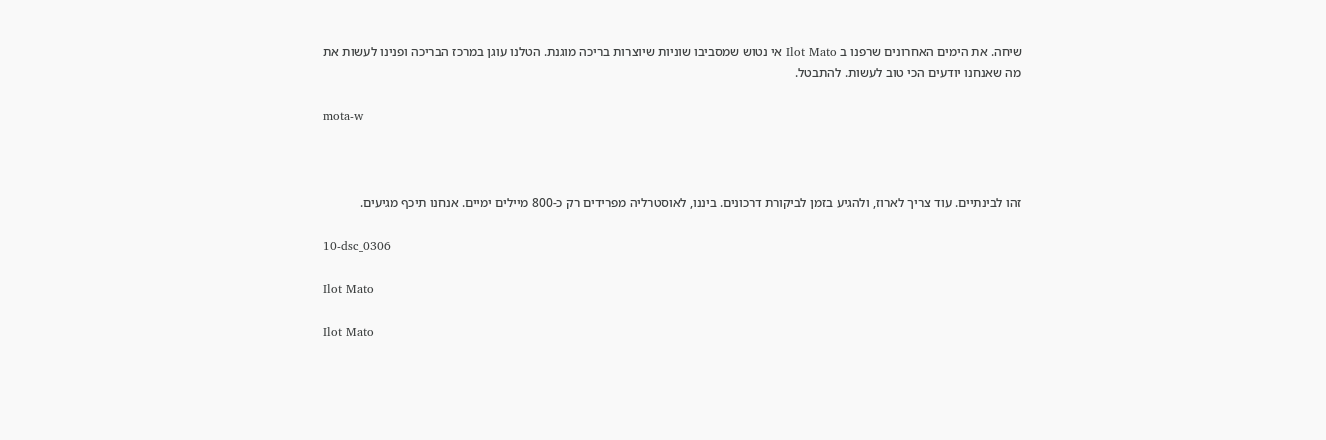שיחה. את הימים האחרונים שרפנו ב Ilot Mato אי נטוש שמסביבו שוניות שיוצרות בריכה מוגנת. הטלנו עוגן במרכז הבריכה ופנינו לעשות את מה שאנחנו יודעים הכי טוב לעשות. להתבטל.

mota-w



זהו לבינתיים. עוד צריך לארוז, ולהגיע בזמן לביקורת דרכונים. ביננו, לאוסטרליה מפרידים רק כ-800 מיילים ימיים. אנחנו תיכף מגיעים.

10-dsc_0306

Ilot Mato

Ilot Mato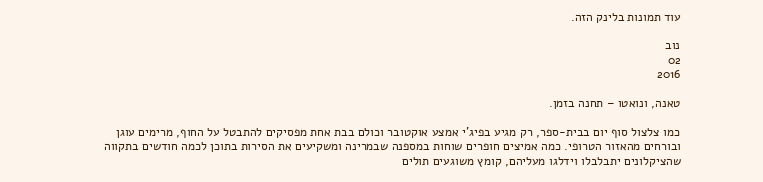עוד תמונות בלינק הזה.

נוב
02
2016

טאנה, ונואטו – תחנה בזמן.

כמו צלצול סוף יום בבית-ספר, רק מגיע בפיג'י אמצע אוקטובר וכולם בבת אחת מפסיקים להתבטל על החוף, מרימים עוגן ובורחים מהאזור הטרופי. כמה אמיצים חופרים שוחות במספנה שבמרינה ומשקיעים את הסירות בתוכן לכמה חודשים בתקווה שהציקלונים יתבלבלו וידלגו מעליהם, קומץ משוגעים תולים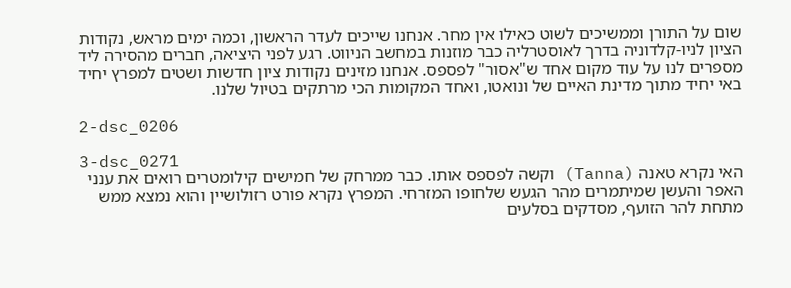שום על התורן וממשיכים לשוט כאילו אין מחר. אנחנו שייכים לעדר הראשון, וכמה ימים מראש, נקודות הציון לניו-קלדוניה בדרך לאוסטרליה כבר מוזנות במחשב הניווט. רגע לפני היציאה, חברים מהסירה ליד מספרים לנו על עוד מקום אחד ש"אסור" לפספס. אנחנו מזינים נקודות ציון חדשות ושטים למפרץ יחיד באי יחיד מתוך מדינת האיים של ונואטו, ואחד המקומות הכי מרתקים בטיול שלנו.

2-dsc_0206

3-dsc_0271
האי נקרא טאנה (Tanna) וקשה לפספס אותו. כבר ממרחק של חמישים קילומטרים רואים את ענני האפר והעשן שמיתמרים מהר הגעש שלחופו המזרחי. המפרץ נקרא פורט רזולושיין והוא נמצא ממש מתחת להר הזועף, מסדקים בסלעים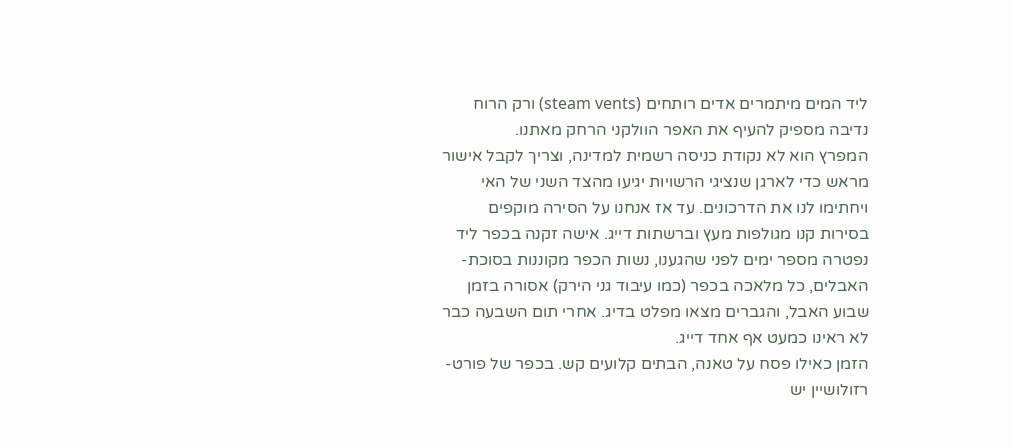ליד המים מיתמרים אדים רותחים (steam vents) ורק הרוח נדיבה מספיק להעיף את האפר הוולקני הרחק מאתנו.
המפרץ הוא לא נקודת כניסה רשמית למדינה, וצריך לקבל אישור מראש כדי לארגן שנציגי הרשויות יגיעו מהצד השני של האי ויחתימו לנו את הדרכונים. עד אז אנחנו על הסירה מוקפים בסירות קנו מגולפות מעץ וברשתות דייג. אישה זקנה בכפר ליד נפטרה מספר ימים לפני שהגענו, נשות הכפר מקוננות בסוכת-האבלים, כל מלאכה בכפר (כמו עיבוד גני הירק) אסורה בזמן שבוע האבל, והגברים מצאו מפלט בדיג. אחרי תום השבעה כבר לא ראינו כמעט אף אחד דייג.
הזמן כאילו פסח על טאנה, הבתים קלועים קש. בכפר של פורט-רזולושיין יש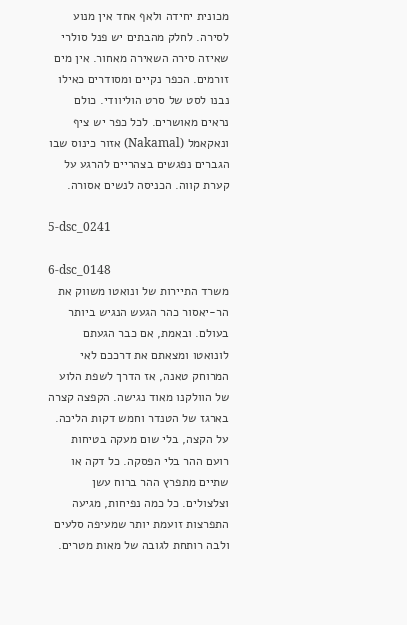מכונית יחידה ולאף אחד אין מנוע לסירה. לחלק מהבתים יש פנל סולרי שאיזה סירה השאירה מאחור. אין מים זורמים. הכפר נקיים ומסודרים כאילו נבנו לסט של סרט הוליוודי. כולם נראים מאושרים. לכל כפר יש ציף ונאקאמל (Nakamal) אזור כינוס שבו הגברים נפגשים בצהריים להרגע על קערת קווה. הכניסה לנשים אסורה.

5-dsc_0241

6-dsc_0148
משרד התיירות של ונואטו משווק את הר-יאסור כהר הגעש הנגיש ביותר בעולם. ובאמת, אם כבר הגעתם לונואטו ומצאתם את דרככם לאי המרוחק טאנה, אז הדרך לשפת הלוע של הוולקנו מאוד נגישה. הקפצה קצרה בארגז של הטנדר וחמש דקות הליכה. על הקצה, בלי שום מעקה בטיחות רועם ההר בלי הפסקה. כל דקה או שתיים מתפרץ ההר ברוח עשן וצלצולים. כל כמה נפיחות, מגיעה התפרצות זועמת יותר שמעיפה סלעים ולבה רותחת לגובה של מאות מטרים.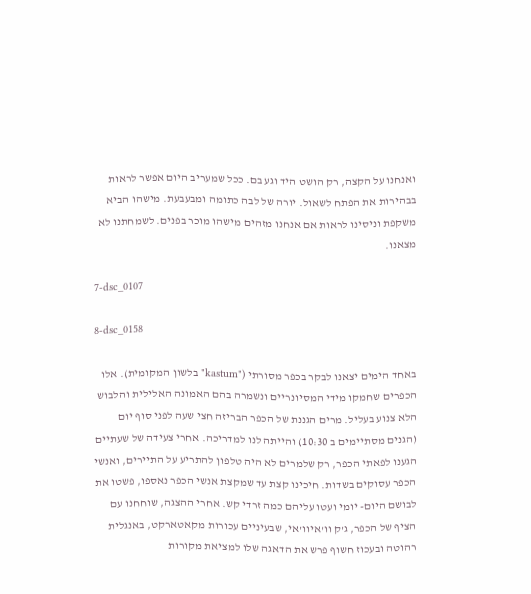ואנחנו על הקצה, רק הושט היד וגע בם. ככל שמעריב היום אפשר לראות בבהירות את הפתח לשאול. יורה של לבה כתומה ומבעבעת. מישהו הביא משקפת וניסינו לראות אם אנחנו מזהים מישהו מוכר בפנים. לשמחתנו לא מצאנו.

7-dsc_0107

8-dsc_0158

באחד הימים יצאנו לבקר בכפר מסורתי ("kastum" בלשון המקומית). אלו הכפרים שחמקו מידי המסיונריים ונשמרה בהם האמונה האלילית והלבוש הלא צנוע בעליל. מרים הגננת של הכפר הבריזה חצי שעה לפני סוף יום (הגנים מסתיימים ב 10:30) והייתה לנו למדריכה. אחרי צעידה של שעתיים הגענו לפאתי הכפר, רק שלמרים לא היה טלפון להתריע על התיירים, ואנשי הכפר עסוקים בשדות. חיכינו קצת עד שמקצת אנשי הכפר נאספו, פשטו את לבושם היום- יומי ועטו עליהם כמה זרדי קש. אחרי ההצגה, שוחחנו עם הציף של הכפר, ג'ק וו'איוו'אי, שבעיניים עכורות מקאטארקט, באנגלית רהוטה ובעכוז חשוף פרש את הדאגה שלו למציאת מקורות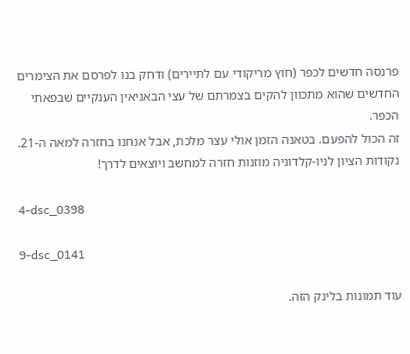פרנסה חדשים לכפר (חוץ מריקודי עם לתיירים) ודחק בנו לפרסם את הצימרים החדשים שהוא מתכוון להקים בצמרתם של עצי הבאניאין הענקיים שבפאתי הכפר.
זה הכול להפעם. בטאנה הזמן אולי עצר מלכת, אבל אנחנו בחזרה למאה ה-21. נקודות הציון לניו-קלדוניה מוזנות חזרה למחשב ויוצאים לדרך!

4-dsc_0398

9-dsc_0141

עוד תמונות בלינק הזה.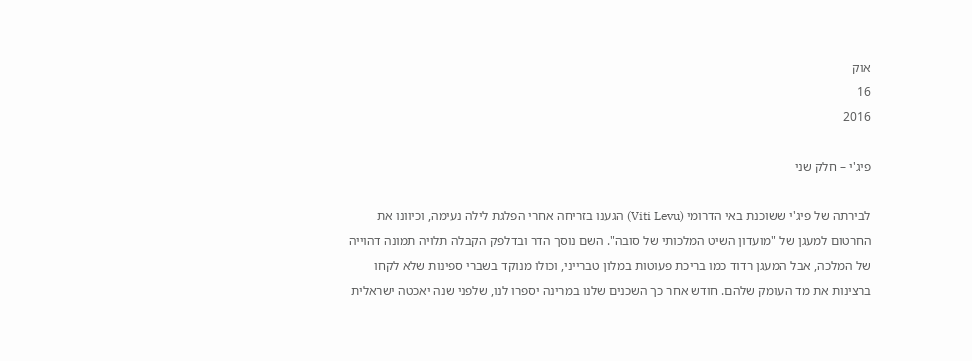אוק
16
2016

פיג'י – חלק שני

לבירתה של פיג'י ששוכנת באי הדרומי (Viti Levu) הגענו בזריחה אחרי הפלגת לילה נעימה, וכיוונו את החרטום למעגן של "מועדון השיט המלכותי של סובה". השם נוסך הדר ובדלפק הקבלה תלויה תמונה דהוייה של המלכה, אבל המעגן רדוד כמו בריכת פעוטות במלון טברייני, וכולו מנוקד בשברי ספינות שלא לקחו ברצינות את מד העומק שלהם. חודש אחר כך השכנים שלנו במרינה יספרו לנו, שלפני שנה יאכטה ישראלית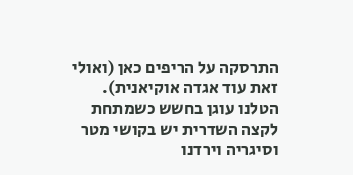התרסקה על הריפים כאן (ואולי זאת עוד אגדה אוקיאנית). הטלנו עוגן בחשש כשמתחת לקצה השדרית יש בקושי מטר וסיגריה וירדנו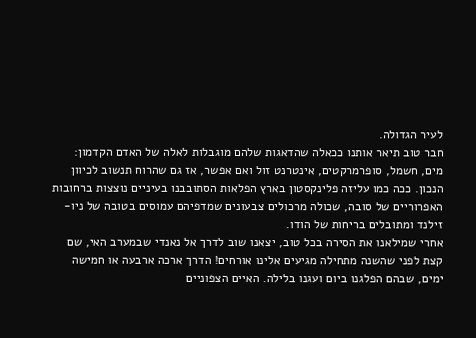לעיר הגדולה.
חבר טוב תיאר אותנו ככאלה שהדאגות שלהם מוגבלות לאלה של האדם הקדמון: מים, חשמל, סופרמרקטים, אינטרנט זול ואם אפשר, אז גם שהרוח תנשוב לכיוון הנכון. ככה כמו עליזה פלינקסטון בארץ הפלאות הסתובבנו בעיניים נוצצות ברחובות האפרוריים של סובה, שכולה מרכולים צבעונים שמדפיהם עמוסים בטובה של ניו-זילנד ומתובלים בריחות של הודו.
אחרי שמילאנו את הסירה בכל טוב, יצאנו שוב לדרך אל נאנדי שבמערב האי, שם קצת לפני שהשנה מתחילה מגיעים אלינו אורחים! הדרך ארכה ארבעה או חמישה ימים, שבהם הפלגנו ביום ועגנו בלילה. האיים הצפוניים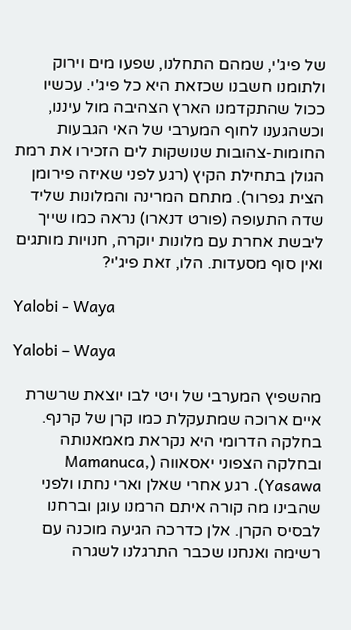של פיג'י, שמהם התחלנו, שפעו מים וירוק ולתומנו חשבנו שכזאת היא כל פיג'י. עכשיו ככול שהתקדמנו הארץ הצהיבה מול עיננו, וכשהגענו לחוף המערבי של האי הגבעות החומות-צהובות שנושקות לים הזכירו את רמת הגולן בתחילת הקיץ (רגע לפני שאיזה פירומן הצית גפרור). מתחם המרינה והמלונות שליד שדה התעופה (פורט דנארו) נראה כמו שייך ליבשת אחרת עם מלונות יוקרה, חנויות מותגים ואין סוף מסעדות. הלו, זאת פיג'י?

Yalobi - Waya

Yalobi – Waya

מהשפיץ המערבי של ויטי לבו יוצאת שרשרת איים ארוכה שמתעקלת כמו קרן של קרנף. בחלקה הדרומי היא נקראת מאמאנותה ובחלקה הצפוני יאסאווה (Mamanuca, Yasawa). רגע אחרי שאלן וארי נחתו ולפני שהבינו מה קורה איתם הרמנו עוגן וברחנו לבסיס הקרן. אלן כדרכה הגיעה מוכנה עם רשימה ואנחנו שכבר התרגלנו לשגרה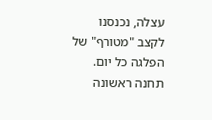עצלה, נכנסנו לקצב "מטורף" של הפלגה כל יום.
תחנה ראשונה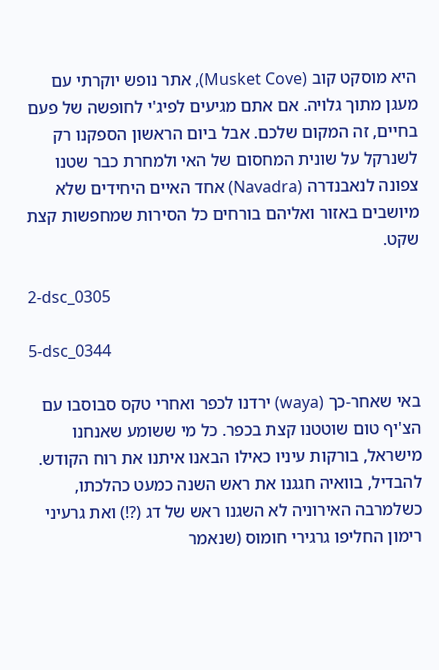היא מוסקט קוב (Musket Cove), אתר נופש יוקרתי עם מעגן מתוך גלויה. אם אתם מגיעים לפיג'י לחופשה של פעם בחיים, זה המקום שלכם. אבל ביום הראשון הספקנו רק לשנרקל על שונית המחסום של האי ולמחרת כבר שטנו צפונה לנאבנדרה (Navadra) אחד האיים היחידים שלא מיושבים באזור ואליהם בורחים כל הסירות שמחפשות קצת שקט.

2-dsc_0305

5-dsc_0344

באי שאחר-כך (waya) ירדנו לכפר ואחרי טקס סבוסבו עם הצ'יף טום שוטטנו קצת בכפר. כל מי ששומע שאנחנו מישראל, בורקות עיניו כאילו הבאנו איתנו את רוח הקודש. להבדיל, בוואיה חגגנו את ראש השנה כמעט כהלכתו, כשלמרבה האירוניה לא השגנו ראש של דג (?!) ואת גרעיני רימון החליפו גרגירי חומוס (שנאמר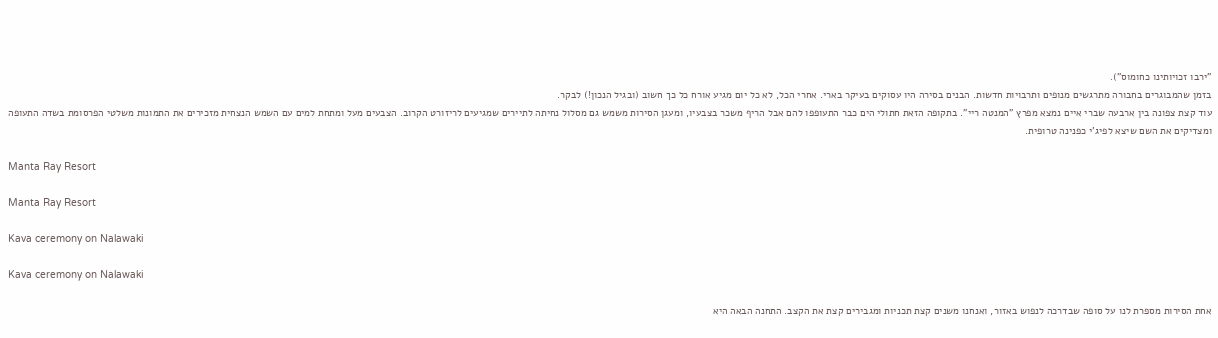"ירבו זכויותינו כחומוס").
בזמן שהמבוגרים בחבורה מתרגשים מנופים ותרבויות חדשות. הבנים בסירה היו עסוקים בעיקר בארי. אחרי הכל, לא כל יום מגיע אורח כל כך חשוב (ובגיל הנכון!) לבקר.
עוד קצת צפונה בין ארבעה שברי איים נמצא מפרץ "המנטה ריי". בתקופה הזאת חתולי הים כבר התעופפו להם אבל הריף משכר בצבעיו, ומעגן הסירות משמש גם מסלול נחיתה לתיירים שמגיעים לריזורט הקרוב. הצבעים מעל ומתחת למים עם השמש הנצחית מזכירים את התמונות משלטי הפרסומת בשדה התעופה ומצדיקים את השם שיצא לפיג'י כפנינה טרופית.

Manta Ray Resort

Manta Ray Resort

Kava ceremony on Nalawaki

Kava ceremony on Nalawaki

אחת הסירות מספרת לנו על סופה שבדרכה לנפוש באזור, ואנחנו משנים קצת תכניות ומגבירים קצת את הקצב. התחנה הבאה היא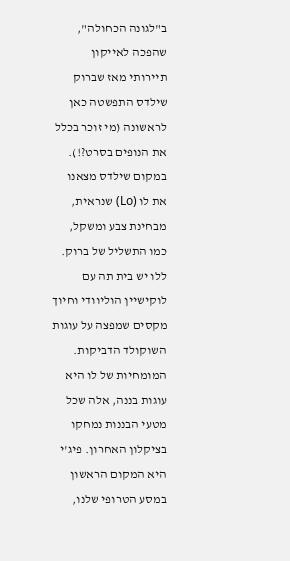ב"לגונה הכחולה", שהפכה לאייקון תיירותי מאז שברוק שילדס התפשטה כאן לראשונה (מי זוכר בכלל את הנופים בסרט?!). במקום שילדס מצאנו את לו (Lo) שנראית, מבחינת צבע ומשקל, כמו התשליל של ברוק. ללו יש בית תה עם לוקישיין הוליוודי וחיוך מקסים שמפצה על עוגות השוקולד הדביקות. המומחיות של לו היא עוגות בננה, אלה שכל מטעי הבננות נמחקו בציקלון האחרון. פיג'י היא המקום הראשון במסע הטרופי שלנו,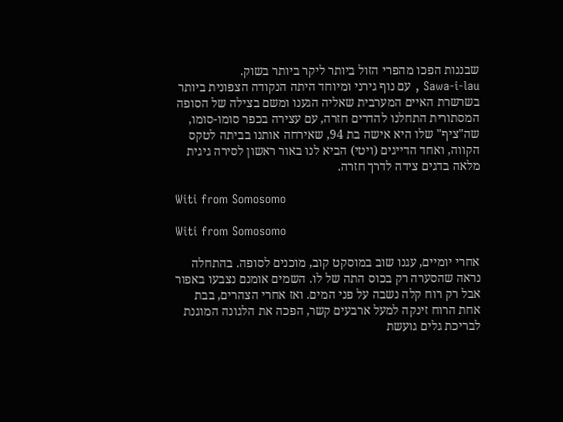שבננות הפכו מהפרי הזול ביותר ליקר ביותר בשוק.
Sawa-i-lau , עם נוף גירני ומיוחד היתה הנקודה הצפונית ביותר בשרשרת האיים המערבית שאליה הגענו ומשם בצילה של הסופה המסתורית התחלנו להדרים חזרה, עם עצירה בכפר סומו-סומו, שה"ציף" שלו היא אישה בת 94, שאירחה אותנו בביתה לטקס הקווה, ואחד הדייגים (ויטי) הביא לנו באור ראשון לסירה גיגית מלאה בדגים צידה לדרך חזרה.

Witi from Somosomo

Witi from Somosomo

אחרי יומיים, עגנו שוב במוסקט קוב, מוכנים לסופה. בהתחלה נראה שהסערה רק בכוס התה של לו. השמים אומנם נצבעו באפור אבל רק רוח קלה נשבה על פני המים. ואז אחרי הצהרים, בבת אחת הרוח זינקה למעל ארבעים קשר, הפכה את הלגונה המוגנת לבריכת גלים גועשת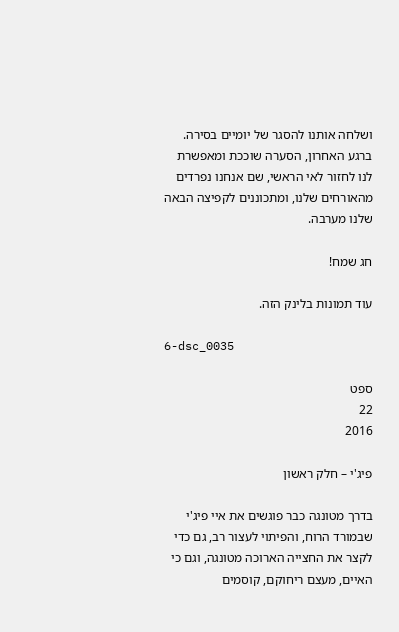ושלחה אותנו להסגר של יומיים בסירה. ברגע האחרון, הסערה שוככת ומאפשרת לנו לחזור לאי הראשי, שם אנחנו נפרדים מהאורחים שלנו, ומתכוננים לקפיצה הבאה שלנו מערבה.

חג שמח!

עוד תמונות בלינק הזה.

6-dsc_0035

ספט
22
2016

פיג'י – חלק ראשון

בדרך מטונגה כבר פוגשים את איי פיג'י שבמורד הרוח, והפיתוי לעצור רב, גם כדי לקצר את החצייה הארוכה מטונגה, וגם כי האיים, מעצם ריחוקם, קוסמים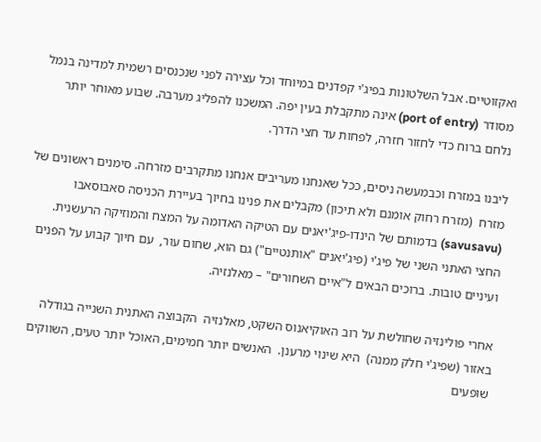ואקזוטיים. אבל השלטונות בפיג'י קפדנים במיוחד וכל עצירה לפני שנכנסים רשמית למדינה בנמל מסודר (port of entry) אינה מתקבלת בעין יפה. המשכנו להפליג מערבה. שבוע מאוחר יותר נלחם ברוח כדי לחזור חזרה, לפחות עד חצי הדרך.

ליבנו במזרח וכבמעשה ניסים, ככל שאנחנו מעריבים אנחנו מתקרבים מזרחה. סימנים ראשונים של מזרח  (מזרח רחוק אומנם ולא תיכון) מקבלים את פנינו בחיוך בעיירת הכניסה סאבוסאבו (savusavu) בדמותם של הינדו-פיג'יאנים עם הטיקה האדומה על המצח והמוזיקה הרעשנית. החצי האתני השני של פיג'י (פיג'יאנים "אותנטיים") גם הוא, שחום עור,  עם חיוך קבוע על הפנים ועיניים טובות. ברוכים הבאים ל"איים השחורים" – מאלנזיה.

אחרי פולינזיה שחולשת על רוב האוקיאנוס השקט, מאלנזיה  הקבוצה האתנית השנייה בגודלה באזור (שפיג'י חלק ממנה)  היא שינוי מרענן.  האנשים יותר חמימים, האוכל יותר טעים, השווקים שופעים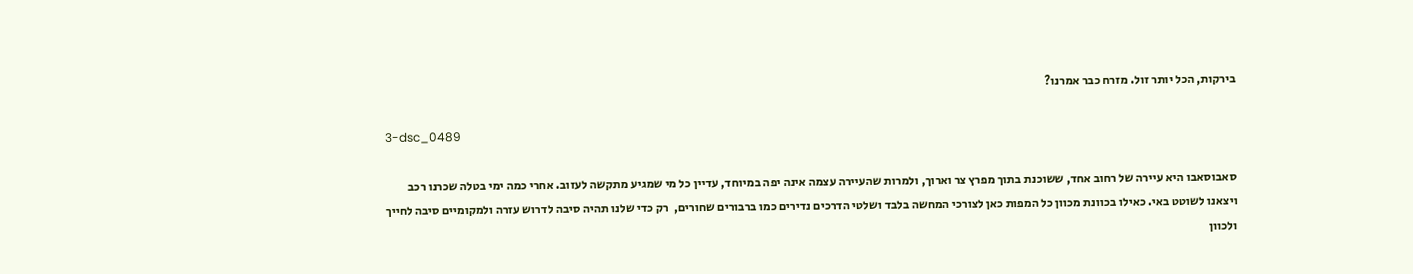בירקות, הכל יותר זול. מזרח כבר אמרנו?

3-dsc_0489

סאבוסאבו היא עיירה של רחוב אחד, ששוכנת בתוך מפרץ צר וארוך, ולמרות שהעיירה עצמה אינה יפה במיוחד, עדיין כל מי שמגיע מתקשה לעזוב. אחרי כמה ימי בטלה שכרנו רכב ויצאנו לשוטט באי. כאילו בכוונת מכוון כל המפות כאן לצורכי המחשה בלבד ושלטי הדרכים נדירים כמו ברבורים שחורים,  רק כדי שלנו תהיה סיבה לדרוש עזרה ולמקומיים סיבה לחייך ולכוון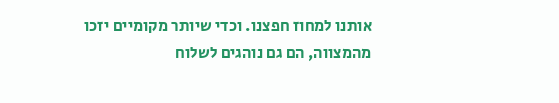אותנו למחוז חפצנו. וכדי שיותר מקומיים יזכו מהמצווה, הם גם נוהגים לשלוח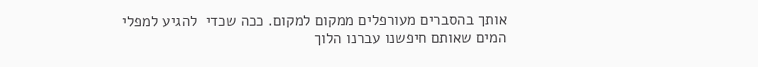אותך בהסברים מעורפלים ממקום למקום. ככה שכדי  להגיע למפלי המים שאותם חיפשנו עברנו הלוך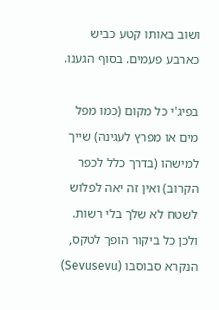ושוב באותו קטע כביש כארבע פעמים. בסוף הגענו.

בפיג'י כל מקום (כמו מפל מים או מפרץ לעגינה) שייך למישהו (בדרך כלל לכפר הקרוב) ואין זה יאה לפלוש לשטח לא שלך בלי רשות. ולכן כל ביקור הופך לטקס, הנקרא סבוסבו (Sevusevu)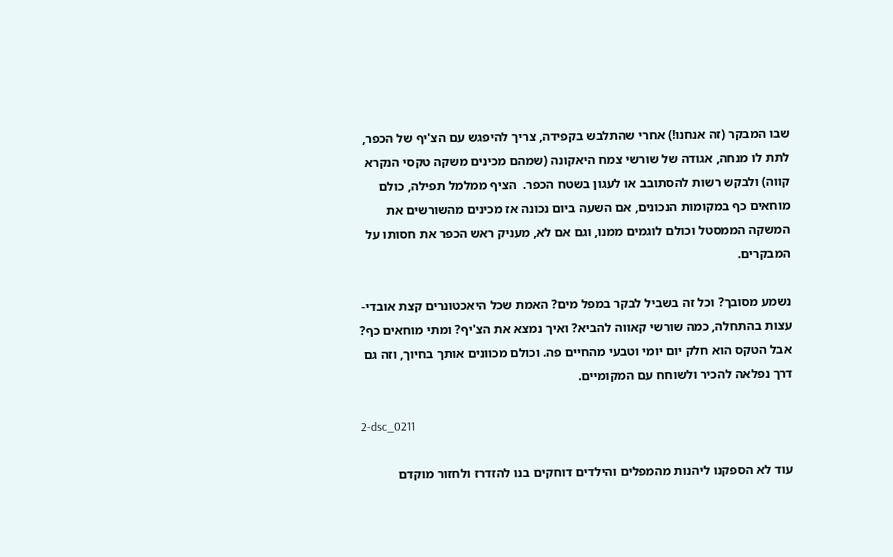שבו המבקר (זה אנחנו!) אחרי שהתלבש בקפידה, צריך להיפגש עם הצ'יף של הכפר, לתת לו מנחה, אגודה של שורשי צמח היאקונה (שמהם מכינים משקה טקסי הנקרא קווה) ולבקש רשות להסתובב או לעגון בשטח הכפר.  הציף ממלמל תפילה, כולם מוחאים כף במקומות הנכונים, אם השעה ביום נכונה אז מכינים מהשורשים את המשקה הממסטל וכולם לוגמים ממנו, וגם אם לא, מעניק ראש הכפר את חסותו על המבקרים.

נשמע מסובך? וכל זה בשביל לבקר במפל מים? האמת שכל היאכטונרים קצת אובדי-עצות בהתחלה, כמה שורשי קאווה להביא? ואיך נמצא את הצ'יף? ומתי מוחאים כף? אבל הטקס הוא חלק יום יומי וטבעי מהחיים פה. וכולם מכוונים אותך בחיוך, וזה גם דרך נפלאה להכיר ולשוחח עם המקומיים.

2-dsc_0211

עוד לא הספקנו ליהנות מהמפלים והילדים דוחקים בנו להזדרז ולחזור מוקדם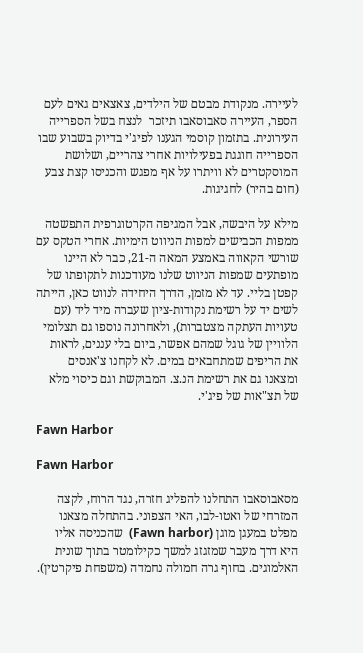לעיירה. מנקודת מבטם של הילדים, צאצאים גאים לעם הספר, העיירה סאבוסאבו תיזכר  לנצח בשל הספרייה העירונית. בתזמון קוסמי הגענו לפיג'י בדיוק בשבוע שבו הספרייה חוגגת בפעילויות אחרי צהריים, ושלושת המוסקטרים לא וויתרו על אף מפגש והכניסו קצת צבע (חום בהיר) לחגיגות.

מילא על היבשה, אבל המגיפה הקרטוגרפית התפשטה ממפות הכבישים למפות הניווט הימיות. אחרי הטקס עם שורשי הקאווה באמצע המאה ה-21, כבר לא היינו מופתעים שמפות הניווט שלנו מעודכנות לתקופתו של קפטן בליי. עד לא מזמן, הדרך היחידה לנווט כאן, הייתה לשים יד על רשימת נקודות-ציון שעברה מיד ליד (עם טעויות העתקה מצטברות), ולאחרונה נוספו גם תצלומי הלוויין של גוגל שמהם אפשר, ביום בלי עננים, לראות את הריפים שמתחבאים במים. לא לקחנו צ'אנסים ומצאנו גם את רשימת הנ.צ. המבוקשת וגם כיסוי מלא של תצ"אות של פיג'י.

Fawn Harbor

Fawn Harbor

מסאבוסאבו התחלנו להפליג חזרה, נגד הרוח, לקצה המזרחי של ואטו-לבו, האי הצפוני. בהתחלה מצאנו מפלט במעגן מוגן (Fawn harbor)  שהכניסה אליו היא דרך מעבר שמזגזג למשך כקילומטר בתוך שונית האלמוגים. בחוף גרה חמולה נחמדה (משפחת פיקרטין).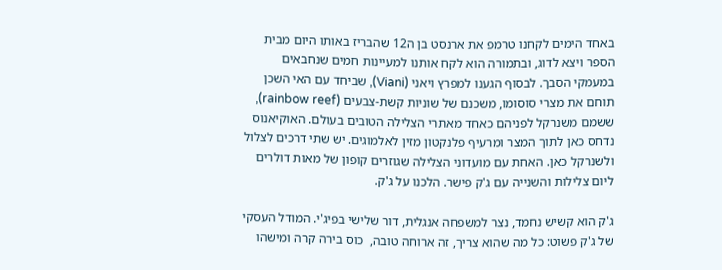באחד הימים לקחנו טרמפ את ארנסט בן ה12 שהבריז באותו היום מבית הספר ויצא לדוג, ובתמורה הוא לקח אותנו למעיינות חמים שנחבאים במעמקי הסבך. לבסוף הגענו למפרץ ויאני (Viani), שביחד עם האי השכן תוחם את מצרי סוסומו, משכנם של שוניות קשת-צבעים (rainbow reef),  ששמם משנרקל לפניהם כאחד מאתרי הצלילה הטובים בעולם. האוקיאנוס נדחס כאן לתוך המצר ומרעיף פלנקטון מזין לאלמוגים. יש שתי דרכים לצלול ולשנרקל כאן. האחת עם מועדוני הצלילה שגוזרים קופון של מאות דולרים ליום צלילות והשנייה עם ג'ק פישר. הלכנו על ג'ק.

ג'ק הוא קשיש נחמד, נצר למשפחה אנגלית, דור שלישי בפיג'י. המודל העסקי של ג'ק פשוט: כל מה שהוא צריך, זה ארוחה טובה,  כוס בירה קרה ומישהו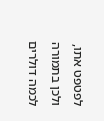לפטפט אתו, ולכן בתמורה לכמה דולרים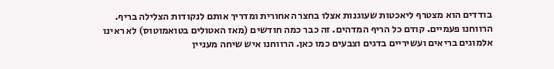בודדים הוא מצטרף ליאכטות שעוגנות אצלו בחצר האחורית ומדריך אותם לנקודות הצלילה בריף. הרווחנו פעמיים. קודם כל הריף המדהים. זה כבר כמה חודשים (מאז האטולים בטואמוטוס) לא ראינו אלמוגים בריאים ועשיריים בדגים וצבעים כמו כאן. הרווחנו איש שיחה מעניין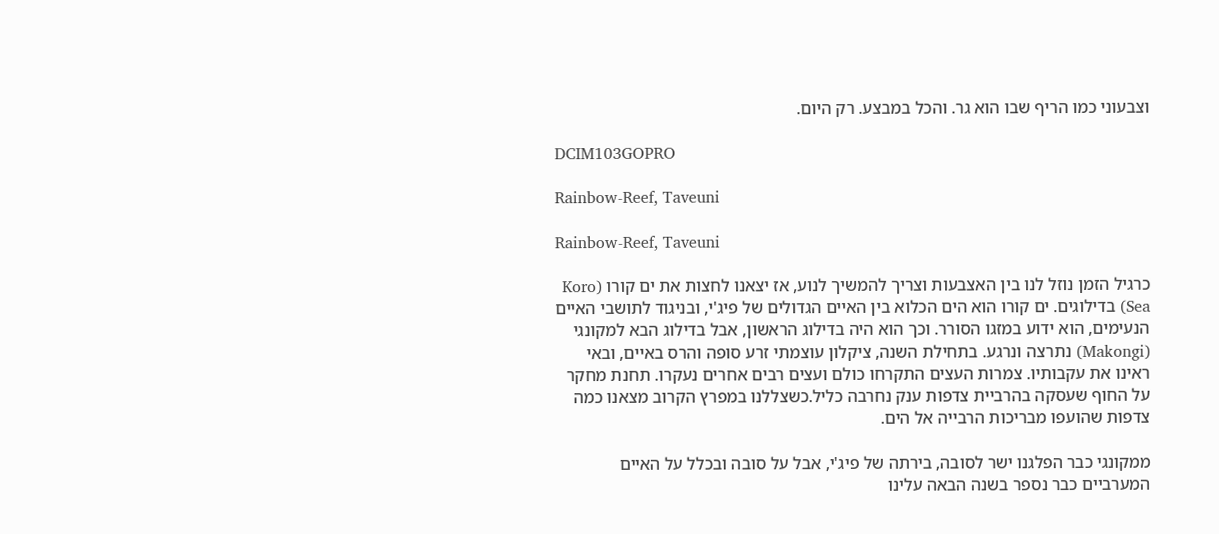וצבעוני כמו הריף שבו הוא גר. והכל במבצע. רק היום.

DCIM103GOPRO

Rainbow-Reef, Taveuni

Rainbow-Reef, Taveuni

כרגיל הזמן נוזל לנו בין האצבעות וצריך להמשיך לנוע, אז יצאנו לחצות את ים קורו (Koro Sea) בדילוגים. ים קורו הוא הים הכלוא בין האיים הגדולים של פיג'י, ובניגוד לתושבי האיים הנעימים, הוא ידוע במזגו הסורר. וכך הוא היה בדילוג הראשון, אבל בדילוג הבא למקונגי (Makongi) נתרצה ונרגע. בתחילת השנה, ציקלון עוצמתי זרע סופה והרס באיים, ובאי ראינו את עקבותיו. צמרות העצים התקרחו כולם ועצים רבים אחרים נעקרו. תחנת מחקר על החוף שעסקה בהרביית צדפות ענק נחרבה כליל.כשצללנו במפרץ הקרוב מצאנו כמה צדפות שהועפו מבריכות הרבייה אל הים.

ממקונגי כבר הפלגנו ישר לסובה, בירתה של פיג'י, אבל על סובה ובכלל על האיים המערביים כבר נספר בשנה הבאה עלינו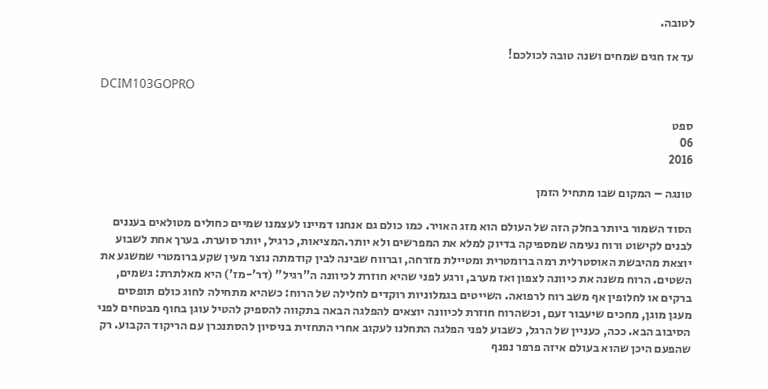לטובה.

עד אז חגים שמחים ושנה טובה לכולכם!

DCIM103GOPRO

ספט
06
2016

טונגה – המקום שבו מתחיל הזמן

הסוד השמור ביותר בחלק הזה של העולם הוא מזג האויר. כמו כולם גם אנחנו דמיינו לעצמנו שמיים כחולים מטולאים בעננים לבנים לקישוט ורוח נעימה שמספיקה בדיוק למלא את המפרשים ולא יותר.המציאות, כרגיל, יותר סוערת. בערך אחת לשבוע יוצאת מהיבשת האוסטרלית רמה ברומטרית ומטיילת מזרחה, וברווח שבינה לבין קודמתה נוצר מעין שקע ברומטרי שמשגע את השטים. הרוח משנה את כיוונה לצפון ואז מערב, ורגע לפני שהיא חוזרת לכיוונה ה"רגיל" (דר'-מז') היא מאלתרת: גשמים, ברקים או לחלופין אף משב רוח לרפואה. השייטים בגמלוניות רוקדים לחלילה של הרוח: כשהיא מתחילה לחוג כולם תופסים מעגן מוגן, מחכים שיעבור זעם, וכשהרוח חוזרת לכיוונה יוצאים להפלגה הבאה בתקווה להספיק להטיל עוגן בחוף מבטחים לפני הסיבוב הבא. ככה, כעניין של הרגל, כשבוע לפני הפלגה התחלנו לעקוב אחרי התחזית בניסיון להסתנכרן עם הריקוד הקבוע. רק שהפעם היכן שהוא בעולם איזה פרפר נפנף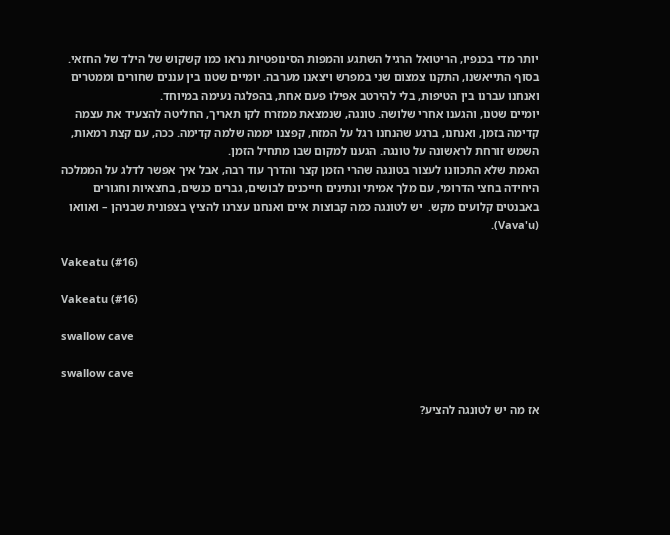יותר מדי בכנפיו, הריטואל הרגיל השתגע והמפות הסינופטיות נראו כמו קשקוש של הילד של החזאי. בסוף התייאשנו, התקנו צמצום שני במפרש ויצאנו מערבה. יומיים שטנו בין עננים שחורים וממטרים ואנחנו עברנו בין הטיפות, בלי להירטב אפילו פעם אחת, בהפלגה נעימה במיוחד.
יומיים שטנו, והגענו אחרי שלושה. טונגה, שנמצאת ממזרח לקו תאריך, החליטה להצעיד את עצמה קדימה בזמן, ואנחנו, ברגע שהנחנו רגל על המזח, קפצנו יממה שלמה קדימה. ככה, עם קצת רמאות, השמש זורחת לראשונה על טונגה. הגענו למקום שבו מתחיל הזמן.
האמת שלא התכוונו לעצור בטונגה שהרי הזמן קצר והדרך עוד רבה, אבל איך אפשר לדלג על הממלכה היחידה בחצי הדרומי, עם מלך אמיתי ונתינים חייכנים לבושים, גברים כנשים, בחצאיות וחגורים באבנטים קלועים מקש.  יש לטונגה כמה קבוצות איים ואנחנו עצרנו להציץ בצפונית שבניהן – ואוואו (Vava'u).

Vakeatu (#16)

Vakeatu (#16)

swallow cave

swallow cave

אז מה יש לטונגה להציע?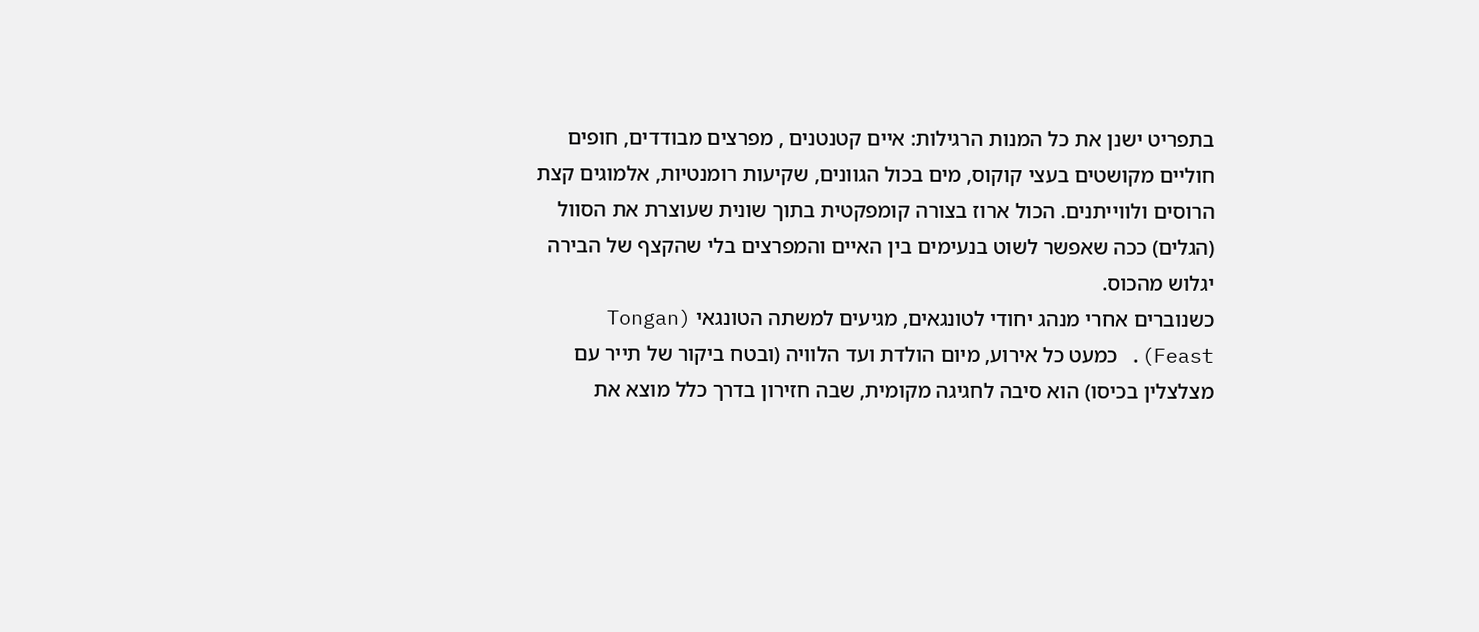בתפריט ישנן את כל המנות הרגילות: איים קטנטנים , מפרצים מבודדים, חופים חוליים מקושטים בעצי קוקוס, מים בכול הגוונים, שקיעות רומנטיות, אלמוגים קצת הרוסים ולווייתנים. הכול ארוז בצורה קומפקטית בתוך שונית שעוצרת את הסוול (הגלים) ככה שאפשר לשוט בנעימים בין האיים והמפרצים בלי שהקצף של הבירה יגלוש מהכוס.
כשנוברים אחרי מנהג יחודי לטונגאים, מגיעים למשתה הטונגאי (Tongan Feast). כמעט כל אירוע, מיום הולדת ועד הלוויה (ובטח ביקור של תייר עם מצלצלין בכיסו) הוא סיבה לחגיגה מקומית, שבה חזירון בדרך כלל מוצא את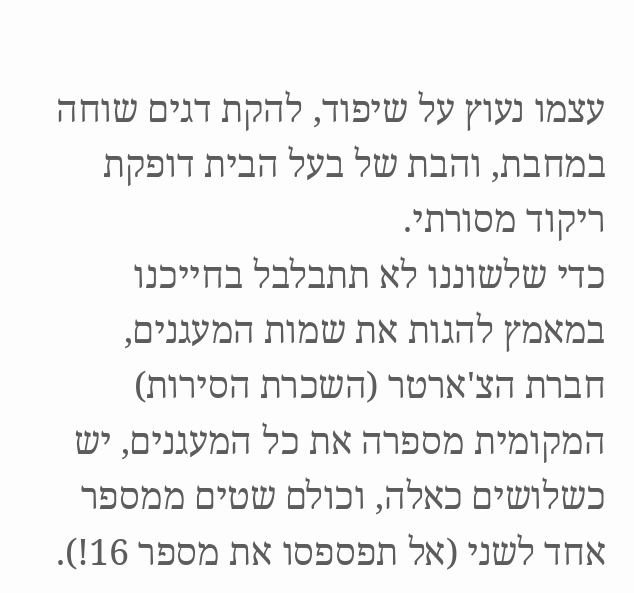עצמו נעוץ על שיפוד, להקת דגים שוחה במחבת, והבת של בעל הבית דופקת ריקוד מסורתי.
כדי שלשוננו לא תתבלבל בחייכנו במאמץ להגות את שמות המעגנים, חברת הצ'ארטר (השכרת הסירות) המקומית מספרה את כל המעגנים, יש כשלושים כאלה, וכולם שטים ממספר אחד לשני (אל תפספסו את מספר 16!).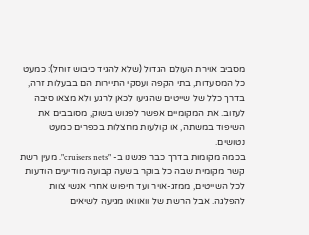מסביב אוירת העולם הגדול (שלא להגיד כיבוש זוחל): כמעט כל המסעדות, בתי הקפה ועסקי התיירות הם בבעלות זרה, בדרך כלל של שייטים שהגיעו לכאן לרגע ולא מצאו סיבה לעזוב. את המקומיים אפשר לפגוש בשוק, מסובבים את השיפוד במשתה, או קולעות מחצלות בכפרים כמעט נטושים.
בכמה מקומות בדרך כבר פגשנו ב- "cruisers nets". מעין רשת קשר מקומית שבה כל בוקר בשעה קבועה מודיעים הודעות לכל השייטים, ממזג-אויר ועד חיפוש אחרי אנשי צוות להפלגה. אבל הרשת של וואוואו מגיעה לשיאים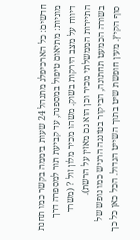חדשים: כל הארכיפלג מתנהל 24 שעות ביממה בקשר כמו תחנת מוניות: מתיאום טיפול במספנה, עד קביעת תור למספרה דרך דיווח על מצב הירקות בשוק. משהו מכיר מלון זול ? (משרד התיירות הממשלתי מכיר וכן הוא גם מאזין על הרשת).
בשורה הכמעט תחתונה, הביקור בטונגה הרגיש כמו נופש של סוף הקיץ. מעין חופשת שיט בתוך השייט הגדול. הכל כאן כל כך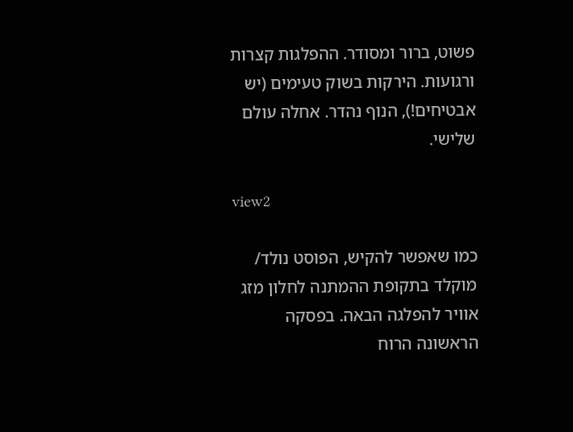פשוט, ברור ומסודר. ההפלגות קצרות ורגועות. הירקות בשוק טעימים (יש אבטיחים!), הנוף נהדר. אחלה עולם שלישי.

view2

כמו שאפשר להקיש, הפוסט נולד/ מוקלד בתקופת ההמתנה לחלון מזג אוויר להפלגה הבאה. בפסקה הראשונה הרוח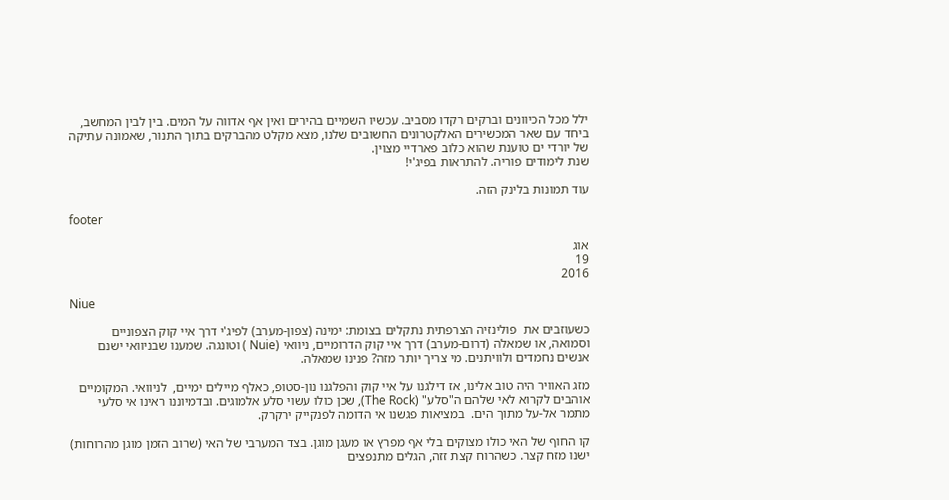ילל מכל הכיוונים וברקים רקדו מסביב. עכשיו השמיים בהירים ואין אף אדווה על המים. בין לבין המחשב, ביחד עם שאר המכשירים האלקטרונים החשובים שלנו, מצא מקלט מהברקים בתוך התנור, שאמונה עתיקה של יורדי ים טוענת שהוא כלוב פארדיי מצוין.
שנת לימודים פוריה. להתראות בפיג'י!

עוד תמונות בלינק הזה.

footer

אוג
19
2016

Niue

כשעוזבים את  פולינזיה הצרפתית נתקלים בצומת: ימינה (צפון-מערב) לפיג'י דרך איי קוק הצפוניים וסמואה, או שמאלה (דרום-מערב) דרך איי קוק הדרומיים, ניוואי (Nuie ) וטונגה. שמענו שבניוואי ישנם אנשים נחמדים ולוויתנים. מי צריך יותר מזה? פנינו שמאלה.

מזג האוויר היה טוב אלינו, אז דילגנו על איי קוק והפלגנו נון-סטופ, כאלף מיילים ימיים,  לניוואי. המקומיים אוהבים לקרוא לאי שלהם ה"סלע" (The Rock), שכן כולו עשוי סלע אלמוגים. ובדמיוננו ראינו אי סלעי מתמר אל-על מתוך הים.  במציאות פגשנו אי הדומה לפנקייק ירקרק.

קו החוף של האי כולו מצוקים בלי אף מפרץ או מעגן מוגן. בצד המערבי של האי (שרוב הזמן מוגן מהרוחות) ישנו מזח קצר. כשהרוח קצת זזה, הגלים מתנפצים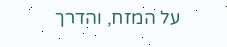על המזח, והדרך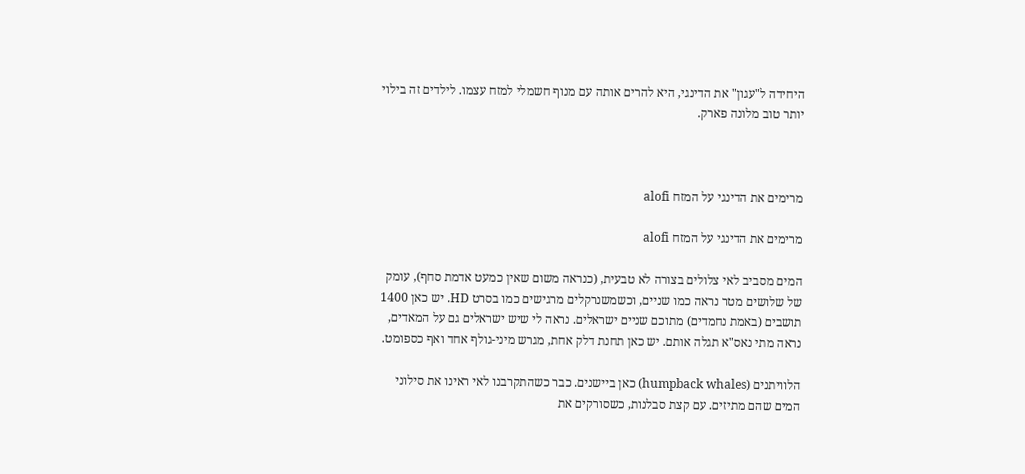היחידה ל"עגון" את הדינגי, היא להרים אותה עם מנוף חשמלי למזח עצמו. לילדים זה בילוי יותר טוב מלונה פארק.



מרימים את הדינגי על המזח alofi

מרימים את הדינגי על המזח alofi

המים מסביב לאי צלולים בצורה לא טבעית, (כנראה משום שאין כמעט אדמת סחף), עומק של שלושים מטר נראה כמו שניים, וכשמשנרקלים מרגישים כמו בסרט HD. יש כאן 1400 תושבים (באמת נחמדים) מתוכם שניים ישראלים. נראה לי שיש ישראלים גם על המאדים, נראה מתי נאס"א תגלה אותם. יש כאן תחנת דלק אחת, מגרש מיני-גולף אחד ואף כספומט.

הלוויתנים (humpback whales) כאן ביישנים. כבר כשהתקרבנו לאי ראינו את סילוני המים שהם מתיזים. עם קצת סבלנות, כשסורקים את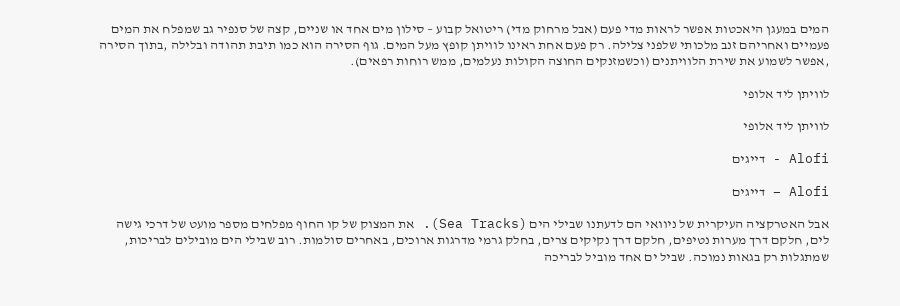המים במעגן היאכטות אפשר לראות מדי פעם (אבל מרחוק מדי) ריטואל קבוע – סילון מים אחד או שניים, קצה של סנפיר גב שמפלח את המים פעמיים ואחריהם זנב מלכותי שלפני צלילה. רק פעם אחת ראינו לוויתן קופץ מעל המים. גוף הסירה הוא כמו תיבת תהודה ובלילה ,בתוך הסירה ,אפשר לשמוע את שירת הלוויתנים (וכשמזנקים החוצה הקולות נעלמים, ממש רוחות רפאים).

לוויתן ליד אלופי

לוויתן ליד אלופי

Alofi - דייגים

Alofi – דייגים

אבל האטרקציה העיקרית של ניוואי הם לדעתנו שבילי הים (Sea Tracks). את המצוק של קו החוף מפלחים מספר מועט של דרכי גישה לים, חלקם דרך מערות נטיפים, חלקם דרך נקיקים צרים, בחלק גרמי מדרגות ארוכים, באחרים סולמות. רוב שבילי הים מובילים לבריכות, שמתגלות רק בגאות נמוכה. שביל ים אחד מוביל לבריכה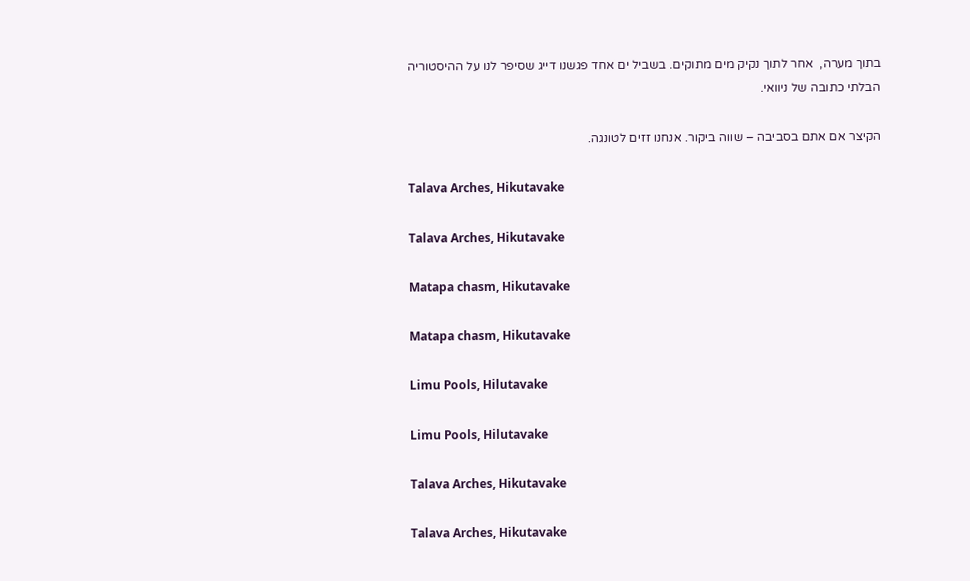בתוך מערה,  אחר לתוך נקיק מים מתוקים. בשביל ים אחד פגשנו דייג שסיפר לנו על ההיסטוריה הבלתי כתובה של ניוואי.

הקיצר אם אתם בסביבה – שווה ביקור. אנחנו זזים לטונגה.

Talava Arches, Hikutavake

Talava Arches, Hikutavake

Matapa chasm, Hikutavake

Matapa chasm, Hikutavake

Limu Pools, Hilutavake

Limu Pools, Hilutavake

Talava Arches, Hikutavake

Talava Arches, Hikutavake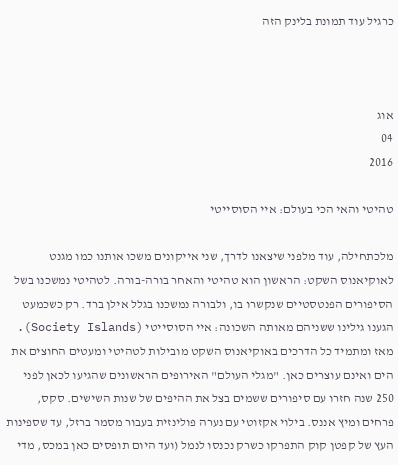כרגיל עוד תמונת בלינק הזה



אוג
04
2016

טהיטי והאי הכי בעולם: איי הסוסייטי

מלכתחילה, עוד מלפני שיצאנו לדרך, שני אייקונים משכו אותנו כמו מגנט לאוקיאנוס השקט: הראשון הוא טהיטי והאחר בורה-בורה. לטהיטי נמשכנו בשל הסיפורים הפנטסטיים שנקשרו בו, ולבורה נמשכנו בגלל אילן ברד. רק כשכמעט הגענו גילינו ששניהם מאותה השכונה: איי הסוסייטי (Society Islands).
מאז ומתמיד כל הדרכים באוקיאנוס השקט מובילות לטהיטי ומעטים החוצים את הים ואינם עוצרים כאן. "מגלי העולם" האירופים הראשונים שהגיעו לכאן לפני 250 שנה חזרו עם סיפורים ששמים בצל את ההיפים של שנות השישים. סקס, פרחים ומיץ אננס. בילוי אקזוטי עם נערה פולינזית בעבור מסמר ברזל, עד שספינות העץ של קפטן קוק התפרקו כשרק נכנסו לנמל (ועד היום תופסים כאן במכס, מדי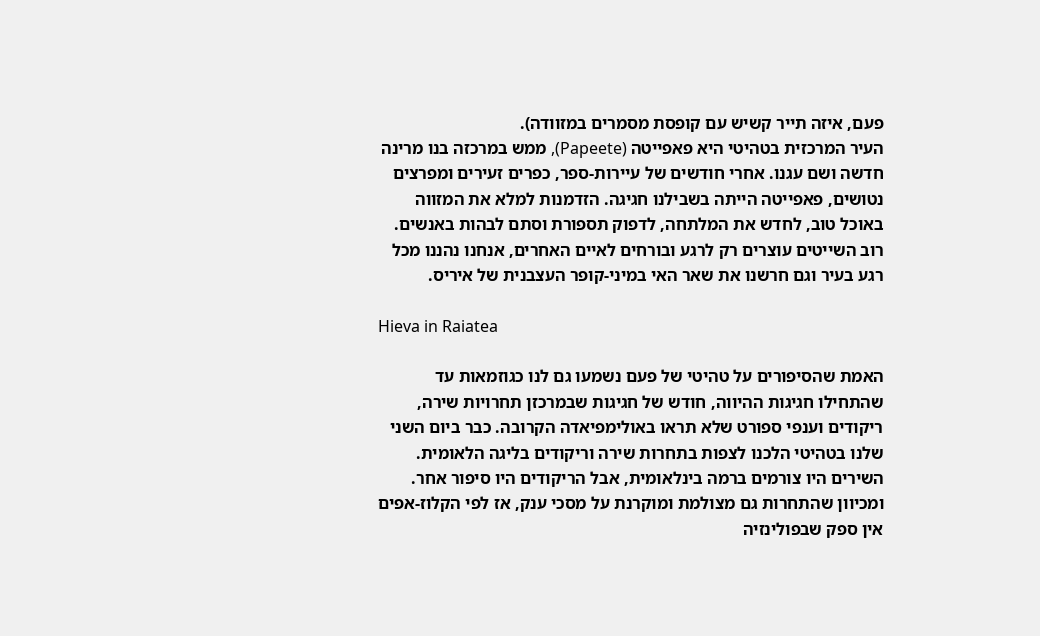פעם, איזה תייר קשיש עם קופסת מסמרים במזוודה).
העיר המרכזית בטהיטי היא פאפייטה (Papeete), ממש במרכזה בנו מרינה חדשה ושם עגנו. אחרי חודשים של עיירות-ספר, כפרים זעירים ומפרצים נטושים, פאפייטה הייתה בשבילנו חגיגה. הזדמנות למלא את המזווה באוכל טוב, לחדש את המלתחה, לדפוק תספורת וסתם לבהות באנשים. רוב השייטים עוצרים רק לרגע ובורחים לאיים האחרים, אנחנו נהננו מכל רגע בעיר וגם חרשנו את שאר האי במיני-קופר העצבנית של איריס.

Hieva in Raiatea

האמת שהסיפורים על טהיטי של פעם נשמעו גם לנו כגוזמאות עד שהתחילו חגיגות ההיווה, חודש של חגיגות שבמרכזן תחרויות שירה, ריקודים וענפי ספורט שלא תראו באולימפיאדה הקרובה. כבר ביום השני שלנו בטהיטי הלכנו לצפות בתחרות שירה וריקודים בליגה הלאומית. השירים היו צורמים ברמה בינלאומית, אבל הריקודים היו סיפור אחר. ומכיוון שהתחרות גם מצולמת ומוקרנת על מסכי ענק, אז לפי הקלוז-אפים אין ספק שבפולינזיה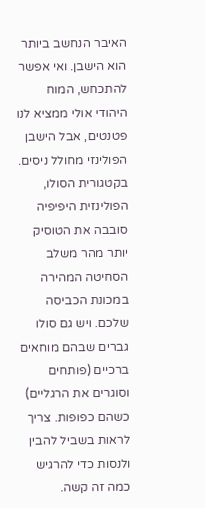האיבר הנחשב ביותר הוא הישבן. ואי אפשר להתכחש, המוח היהודי אולי ממציא לנו פטנטים, אבל הישבן הפולינזי מחולל ניסים. בקטגורית הסולו, הפולינזית היפיפיה סובבה את הטוסיק יותר מהר משלב הסחיטה המהירה במכונת הכביסה שלכם. ויש גם סולו גברים שבהם מוחאים ברכיים (פותחים וסוגרים את הרגליים) כשהם כפופות. צריך לראות בשביל להבין ולנסות כדי להרגיש כמה זה קשה.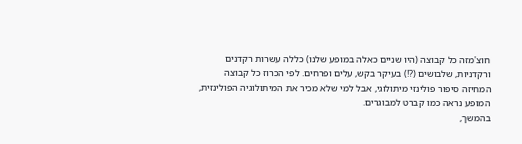חוצ'מזה כל קבוצה (היו שניים כאלה במופע שלנו) כללה עשרות רקדנים ורקדניות, שלבושים (?!) בעיקר בקש, עלים ופרחים. לפי הכרוז כל קבוצה המחיזה סיפור פולינזי מיתולוגי, אבל למי שלא מכיר את המיתולוגיה הפולינזית, המופע נראה כמו קברט למבוגרים.
בהמשך,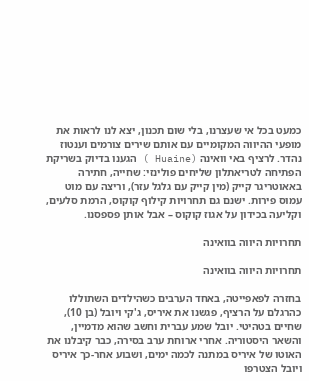כמעט בכל אי שעצרנו, בלי שום תכנון, יצא לנו לראות את מופעי ההיווה המקומיים עם אותם שירים צורמים וענטוז נהדר. לרציף באי וואינה (Huaine ) הגענו בדיוק בשריקת הפתיחה לטריאתלון שליחים פולינזי: שחייה, חתירה באאוטריגר קייק (מין קייק עם גלגל עזר), וריצה עם מוט עמוס פירות. ישנם גם תחרויות קילוף קוקוס, הרמת סלעים, וקליעה בכידון על אגוז קוקוס – אבל אותן פספסנו.

תחרויות היווה בוואינה

תחרויות היווה בוואינה

בחזרה לפאפייטה, באחד הערבים כשהילדים השתוללו כהרגלם על הרציף, פגשנו את איריס, ג'קי ויובל (בן 10), שחיים בטהיטי. יובל שמע עברית וחשב שהוא מדמיין, והשאר היסטוריה. אחרי ארוחת ערב בסירה, כבר קיבלנו את האוטו של איריס במתנה לכמה ימים, ושבוע אחר-כך איריס ויובל הצטרפו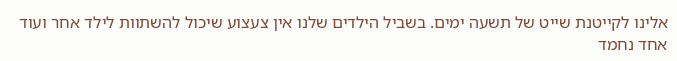אלינו לקייטנת שייט של תשעה ימים. בשביל הילדים שלנו אין צעצוע שיכול להשתוות לילד אחר ועוד אחד נחמד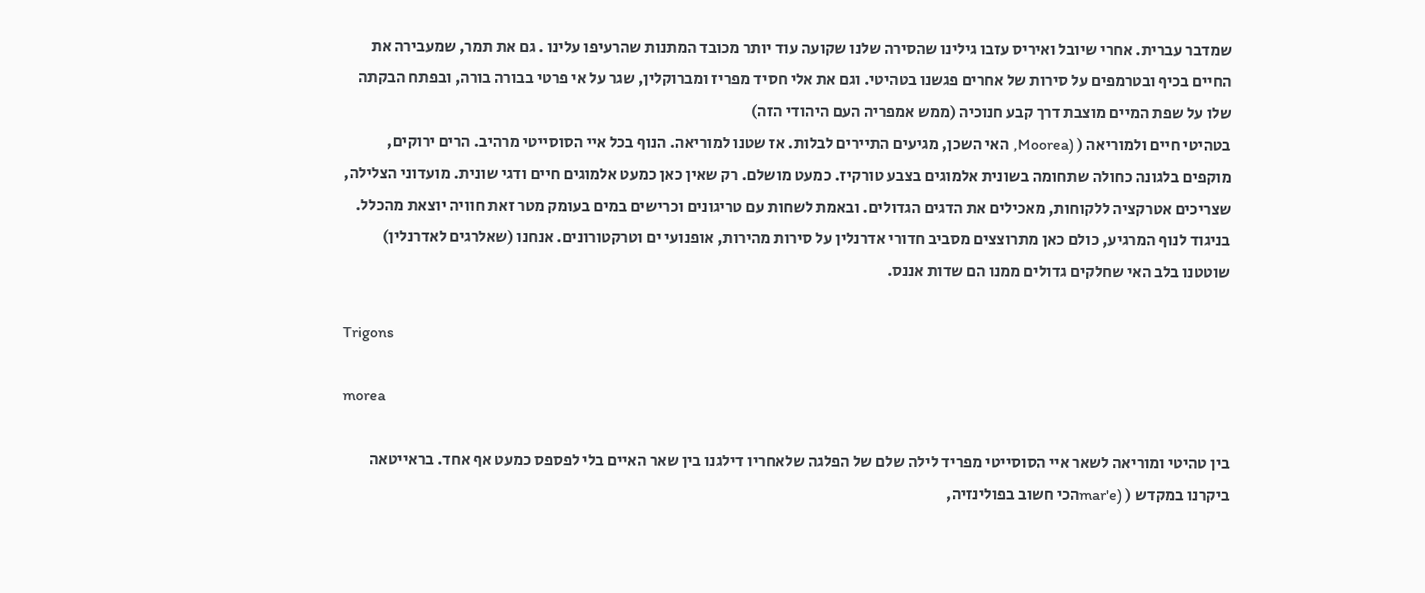שמדבר עברית. אחרי שיובל ואיריס עזבו גילינו שהסירה שלנו שקועה עוד יותר מכובד המתנות שהרעיפו עלינו . גם את תמר, שמעבירה את החיים בכיף ובטרמפים על סירות של אחרים פגשנו בטהיטי. וגם את אלי חסיד מפריז ומברוקלין, שגר על אי פרטי בבורה בורה, ובפתח הבקתה שלו על שפת המיים מוצבת דרך קבע חנוכיה (ממש אמפריה העם היהודי הזה)
בטהיטי חיים ולמוריאה ( (Moorea, האי השכן, מגיעים התיירים לבלות. אז שטנו למוריאה. הנוף בכל איי הסוסייטי מרהיב. הרים ירוקים, מוקפים בלגונה כחולה שתחומה בשונית אלמוגים בצבע טורקיז. כמעט מושלם. רק שאין כאן כמעט אלמוגים חיים ודגי שונית. מועדוני הצלילה, שצריכים אטרקציה ללקוחות, מאכילים את הדגים הגדולים. ובאמת לשחות עם טריגונים וכרישים במים בעומק מטר זאת חוויה יוצאת מהכלל. בניגוד לנוף המרגיע, כולם כאן מתרוצצים מסביב חדורי אדרנלין על סירות מהירות, אופנועי ים וטרקטורונים. אנחנו (שאלרגים לאדרנלין) שוטטנו בלב האי שחלקים גדולים ממנו הם שדות אננס.

Trigons

morea

בין טהיטי ומוריאה לשאר איי הסוסייטי מפריד לילה שלם של הפלגה שלאחריו דילגנו בין שאר האיים בלי לפספס כמעט אף אחד. בראייטאה ביקרנו במקדש ( (mar'eהכי חשוב בפולינזיה,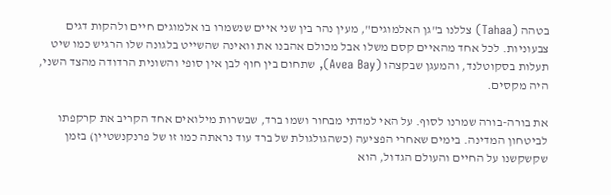בטהה (Tahaa) צללנו ב"גן האלמוגים", מעין נהר בין שני איים שנשמרו בו אלמוגים חיים ולהקות דגים צבעוניות. לכל אחד מהאיים קסם משלו אבל מכולם אהבנו את וואינה שהשייט בלגונה שלו הרגיש כמו שיט תעלות בסקוטלנד, והמעגן שבקצהו (Avea Bay), שתחום בין חוף לבן אין סופי והשונית הרדודה מהצד השני, היה מקסים.

את בורה-בורה שמרנו לסוף. על האי למדתי מבחור ושמו ברד, שבשרות מילואים אחד הקריב את קרקפתו לביטחון המדינה. בימים שאחרי הפציעה (כשהגולגולת של ברד עוד נראתה כמו זו של פרנקנשטיין) בזמן שקשקשנו על החיים והעולם הגדול, הוא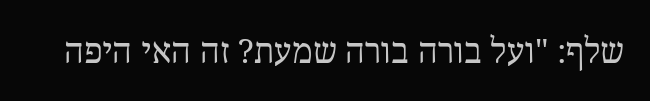שלף: "ועל בורה בורה שמעת? זה האי היפה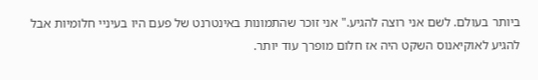ביותר בעולם. לשם אני רוצה להגיע." אני זוכר שהתמונות באינטרנט של פעם היו בעיניי חלומיות אבל להגיע לאוקיאנוס השקט היה אז חלום מופרך עוד יותר.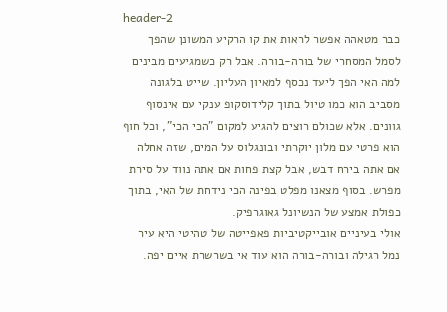header-2
כבר מטאהה אפשר לראות את קו הרקיע המשונן שהפך לסמל המסחרי של בורה-בורה. אבל רק כשמגיעים מבינים למה האי הפך ליעד נכסף למאיון העליון. שייט בלגונה מסביב הוא כמו טיול בתוך קלידוסקופ ענקי עם אינסוף גוונים. אלא שכולם רוצים להגיע למקום "הכי הכי", וכל חוף הוא פרטי עם מלון יוקרתי ובונגלוס על המים, שזה אחלה אם אתה בירח דבש, אבל קצת פחות אם אתה נווד על סירת מפרש. בסוף מצאנו מפלט בפינה הכי נידחת של האי, בתוך כפולת אמצע של הנשיונל גאוגרפיק.
אולי בעיניים אובייקטיביות פאפייטה של טהיטי היא עיר נמל רגילה ובורה-בורה הוא עוד אי בשרשרת איים יפה.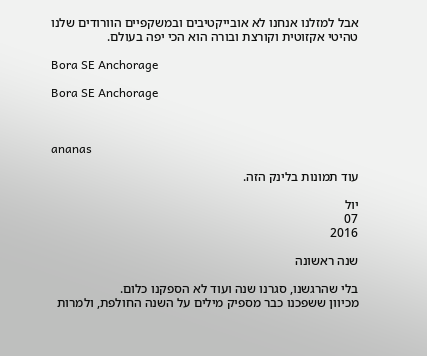אבל למזלנו אנחנו לא אובייקטיבים ובמשקפיים הוורודים שלנו טהיטי אקזוטית וקורצת ובורה הוא הכי יפה בעולם.

Bora SE Anchorage

Bora SE Anchorage



ananas

עוד תמונות בלינק הזה.

יול
07
2016

שנה ראשונה

בלי שהרגשנו, סגרנו שנה ועוד לא הספקנו כלום.
מכיוון ששפכנו כבר מספיק מילים על השנה החולפת, ולמרות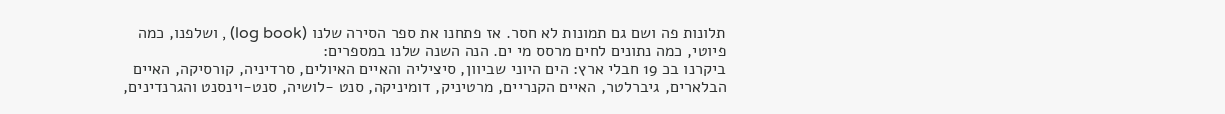תלונות פה ושם גם תמונות לא חסר. אז פתחנו את ספר הסירה שלנו (log book) , ושלפנו, כמה פיוטי, כמה נתונים לחים מרסס מי ים. הנה השנה שלנו במספרים:
ביקרנו בכ 19 חבלי ארץ: הים היוני שביוון, סיציליה והאיים האיולים, סרדיניה, קורסיקה, האיים הבלארים, גיברלטר, האיים הקנריים, מרטיניק, דומיניקה, סנט -לושיה, סנט-וינסנט והגרנדינים,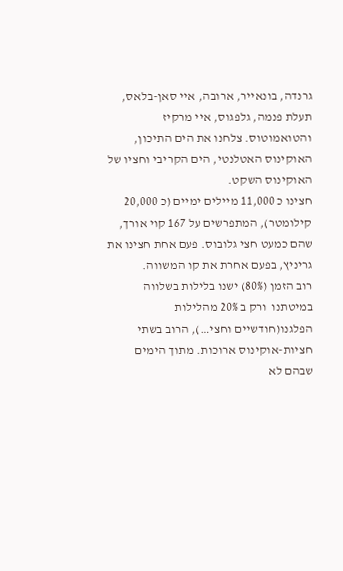גרנדה, בונאייר, ארובה, איי סאן-בלאס, תעלת פנמה, גלפגוס, איי מרקיז והטואמוטוס. צלחנו את הים התיכון, האוקינוס האטלנטי, הים הקריבי וחציו של האוקינוס השקט.
חצינו כ 11,000 מיילים ימיים (כ 20,000 קילומטר), המתפרשים על 167 קוי אורך, שהם כמעט חצי גלובוס. פעם אחת חצינו את גריניץ, בפעם אחרת את קו המשווה.
רוב הזמן (80%) ישנו בלילות בשלווה במיטתנו  ורק ב 20% מהלילות הפלגנו(חודשיים וחצי…), הרוב בשתי חציות-אוקינוס ארוכות. מתוך הימים שבהם לא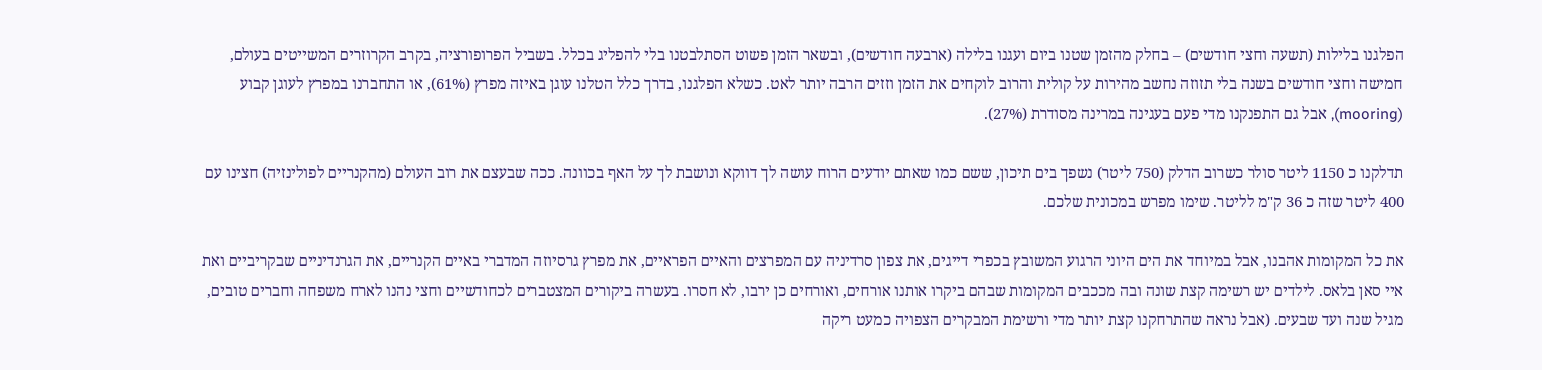הפלגנו בלילות (תשעה וחצי חודשים) – בחלק מהזמן שטנו ביום ועגנו בלילה (ארבעה חודשים), ובשאר הזמן פשוט הסתלבטנו בלי להפליג בכלל. בשביל הפרופורציה, בקרב הקרוזרים המשייטים בעולם, חמישה וחצי חודשים בשנה בלי תזוזה נחשב מהירות על קולית והרוב לוקחים את הזמן וזזים הרבה יותר לאט. כשלא הפלגנו, בדרך כלל הטלנו עוגן באיזה מפרץ (61%), או התחברנו במפרץ לעוגן קבוע  (mooring), אבל גם התפנקנו מדי פעם בעגינה במרינה מסודרת (27%).

תדלקנו כ 1150 ליטר סולר כשרוב הדלק (750 ליטר) נשפך בים תיכון, ששם כמו שאתם יודעים הרוח עושה לך דווקא ונושבת לך על האף בכוונה. ככה שבעצם את רוב העולם (מהקנריים לפולינזיה) חצינו עם 400 ליטר שזה כ 36 ק"מ לליטר. שימו מפרש במכונית שלכם.

את כל המקומות אהבנו, אבל במיוחד את הים היוני הרגוע המשובץ בכפרי דייגים, את צפון סרדיניה עם המפרצים והאיים הפראיים, את מפרץ גרסיוזה המדברי באיים הקנריים, את הגרנדיניים שבקריביים ואת איי סאן בלאס. לילדים יש רשימה קצת שונה ובה מככבים המקומות שבהם ביקרו אותנו אורחים, ואורחים כן ירבו, לא חסרו. בעשרה ביקורים המצטברים לכחודשיים וחצי נהנו לארח משפחה וחברים טובים, מגיל שנה ועד שבעים. (אבל נראה שהתרחקנו קצת יותר מדי ורשימת המבקרים הצפויה כמעט ריקה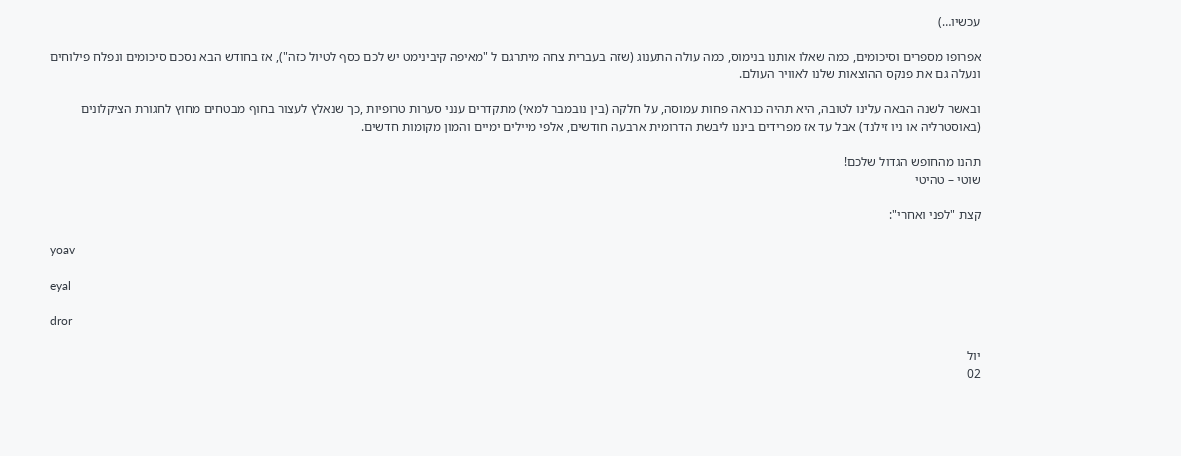עכשיו…)

אפרופו מספרים וסיכומים, כמה שאלו אותנו בנימוס, כמה עולה התענוג (שזה בעברית צחה מיתרגם ל "מאיפה קיבינימט יש לכם כסף לטיול כזה"), אז בחודש הבא נסכם סיכומים ונפלח פילוחים ונעלה גם את פנקס ההוצאות שלנו לאוויר העולם.

ובאשר לשנה הבאה עלינו לטובה, היא תהיה כנראה פחות עמוסה, על חלקה (בין נובמבר למאי) מתקדרים ענני סערות טרופיות ,כך שנאלץ לעצור בחוף מבטחים מחוץ לחגורת הציקלונים (באוסטרליה או ניו זילנד) אבל עד אז מפרידים ביננו ליבשת הדרומית ארבעה חודשים, אלפי מיילים ימיים והמון מקומות חדשים.

תהנו מהחופש הגדול שלכם!
שוטי – טהיטי

קצת "לפני ואחרי":

yoav

eyal

dror

יול
02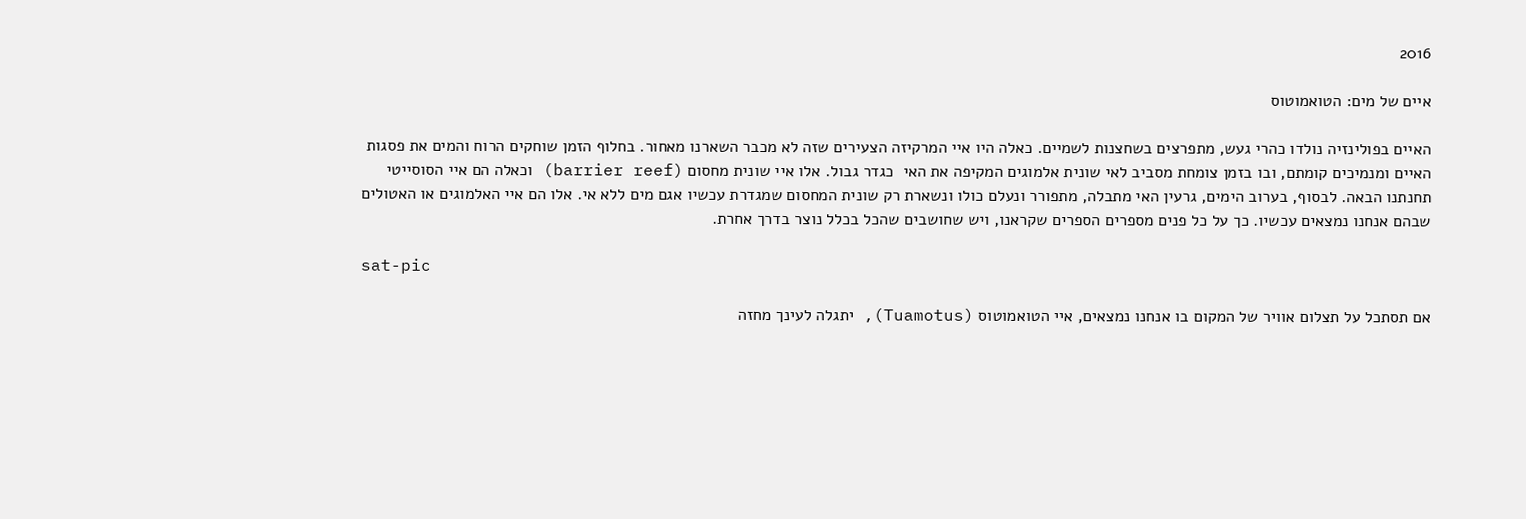2016

איים של מים: הטואמוטוס

האיים בפולינזיה נולדו כהרי געש, מתפרצים בשחצנות לשמיים. כאלה היו איי המרקיזה הצעירים שזה לא מכבר השארנו מאחור. בחלוף הזמן שוחקים הרוח והמים את פסגות האיים ומנמיכים קומתם, ובו בזמן צומחת מסביב לאי שונית אלמוגים המקיפה את האי  כגדר גבול. אלו איי שונית מחסום (barrier reef) וכאלה הם איי הסוסייטי תחנתנו הבאה. לבסוף, בערוב הימים, גרעין האי מתבלה, מתפורר ונעלם כולו ונשארת רק שונית המחסום שמגדרת עכשיו אגם מים ללא אי. אלו הם איי האלמוגים או האטולים שבהם אנחנו נמצאים עכשיו. כך על כל פנים מספרים הספרים שקראנו, ויש שחושבים שהכל בכלל נוצר בדרך אחרת.

sat-pic

אם תסתכל על תצלום אוויר של המקום בו אנחנו נמצאים, איי הטואמוטוס (Tuamotus), יתגלה לעינך מחזה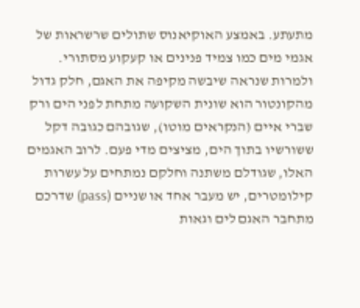מתעתע. באמצע האוקיאנוס שתולים שרשראות של אגמי מים כמו צמיד פנינים או קעקוע מסתורי. ולמרות שנראה שיבשה מקיפה את האגם, חלק גדול מהקונטור הוא שונית השקועה מתחת לפני הים ורק שברי איים (הנקראים מוטו), שגובהם כגובה דקל ששורשיו בתוך הים, מציצים מדי פעם. לרוב האגמים האלו, שגודלם משתנה וחלקם נמתחים על עשרות קילומטרים, יש מעבר אחד או שניים (pass) שדרכם מתחבר האגם לים וגאות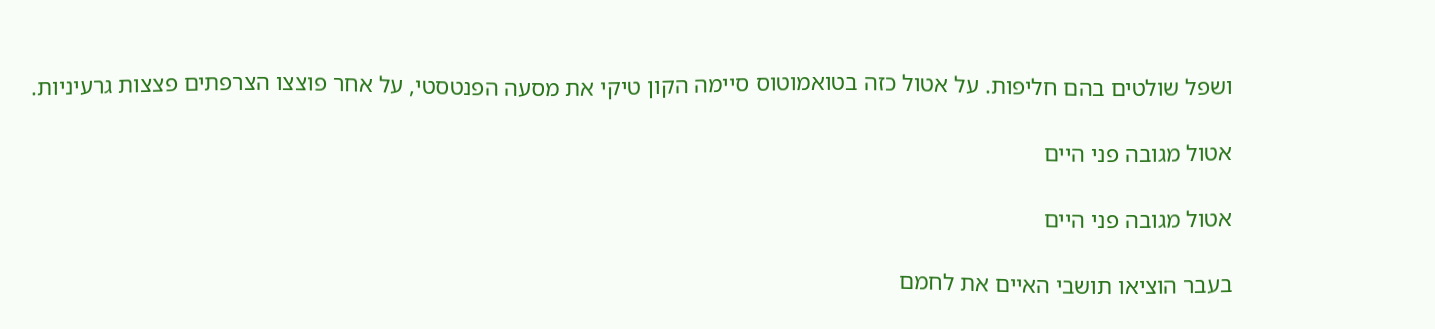ושפל שולטים בהם חליפות. על אטול כזה בטואמוטוס סיימה הקון טיקי את מסעה הפנטסטי, על אחר פוצצו הצרפתים פצצות גרעיניות.

אטול מגובה פני היים

אטול מגובה פני היים

בעבר הוציאו תושבי האיים את לחמם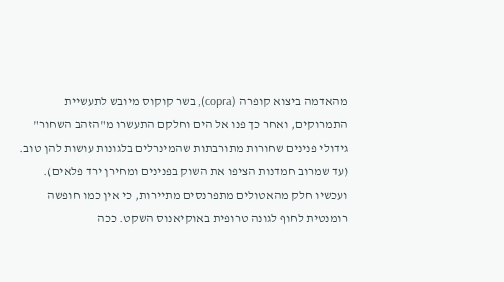מהאדמה ביצוא קופרה (copra), בשר קוקוס מיובש לתעשיית התמרוקים, ואחר כך פנו אל הים וחלקם התעשרו מ"הזהב השחור" גידולי פנינים שחורות מתורבתות שהמינרלים בלגונות עושות להן טוב.  (עד שמרוב חמדנות הציפו את השוק בפנינים ומחירן ירד פלאים).  ועכשיו חלק מהאטולים מתפרנסים מתיירות, כי אין כמו חופשה רומנטית לחוף לגונה טרופית באוקיאנוס השקט. ככה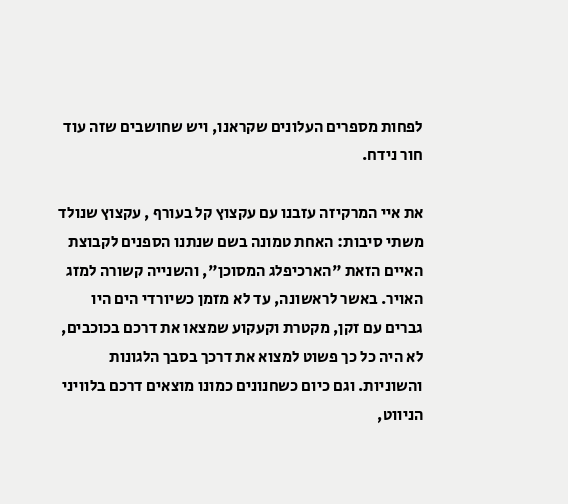לפחות מספרים העלונים שקראנו, ויש שחושבים שזה עוד חור נידח.

את איי המרקיזה עזבנו עם עקצוץ קל בעורף , עקצוץ שנולד משתי סיבות: האחת טמונה בשם שנתנו הספנים לקבוצת האיים הזאת "הארכיפלג המסוכן", והשנייה קשורה למזג האויר. באשר לראשונה, עד לא מזמן כשיורדי הים היו גברים עם זקן, מקטרת וקעקוע שמצאו את דרכם בכוכבים,  לא היה כל כך פשוט למצוא את דרכך בסבך הלגונות והשוניות. וגם כיום כשחנונים כמונו מוצאים דרכם בלוויני הניווט,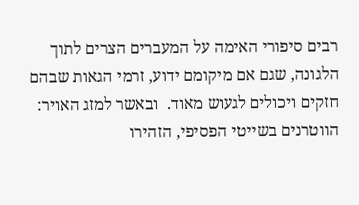רבים סיפורי האימה על המעברים הצרים לתוך הלגונה, שגם אם מיקומם ידוע, זרמי הגאות שבהם חזקים ויכולים לגעוש מאוד.  ובאשר למזג האויר: הווטרנים בשייטי הפסיפי, הזהירו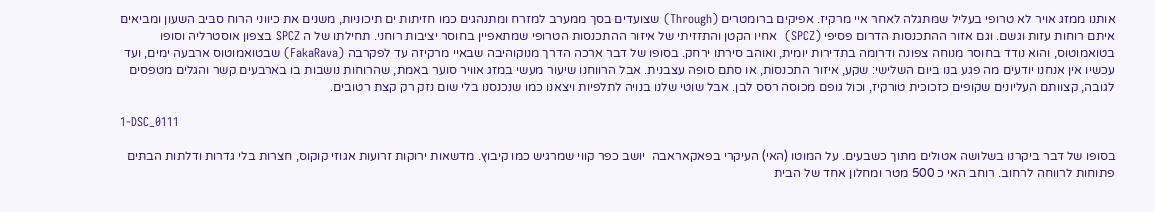אותנו ממזג אויר לא טרופי בעליל שמתגלה לאחר איי מרקיז. אפיקים ברומטרים (Through) שצועדים בסך ממערב למזרח ומתנהגים כמו חזיתות ים תיכוניות, משנים את כיווני הרוח סביב השעון ומביאים איתם רוחות עזות וגשם. וגם אזור ההתכנסות הדרום פסיפי (SPCZ)  אחיו הקטן והתזזיתי של איזור ההתכנסות הטרופי שמתאפיין בחוסר יציבות רוחני. תחילתו של ה SPCZ בצפון אוסטרליה וסופו בטואמוטוס, והוא נודד בחוסר מנוחה צפונה ודרומה בתדירות יומית, ואוהב סירתו ירחק. בסופו של דבר ארכה הדרך מנוקוהיבה שבאיי מרקיזה עד לפקרבה (FakaRava) שבטואמוטוס ארבעה ימים, ועד עכשיו אין אנחנו יודעים מה פגע בנו ביום השלישי: שקע, איזור התכנסות, או סתם סופה עצבנית. אבל הרווחנו שיעור מעשי במזג אוויר סוער באמת, שהרוחות נושבות בו בארבעים קשר והגלים מטפסים לגובה, קצוותם העליונים שקופים כזכוכית טורקיז, וכול גופם מכוסה רסס לבן. אבל שוטי שלנו בנויה לתלפיות ויצאנו כמו שנכנסנו בלי שום נזק רק קצת רטובים.

1-DSC_0111

בסופו של דבר ביקרנו בשלושה אטולים מתוך כשבעים. על המוטו (האי) העיקרי בפאקאראבה  יושב כפר קווי שמרגיש כמו קיבוץ. מדשאות ירוקות זרועות אגוזי קוקוס, חצרות בלי גדרות ודלתות הבתים פתוחות לרווחה לרחוב. רוחב האי כ 500 מטר ומחלון אחד של הבית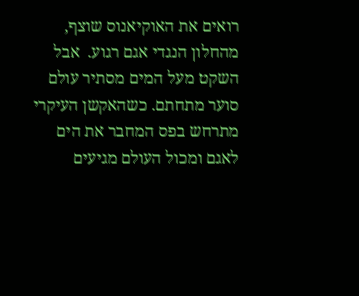רואים את האוקיאנוס שוצף, מהחלון הנגדי אגם רגוע.  אבל השקט מעל המים מסתיר עולם סוער מתחתם. כשהאקשן העיקרי מתרחש בפס המחבר את הים לאגם ומכול העולם מגיעים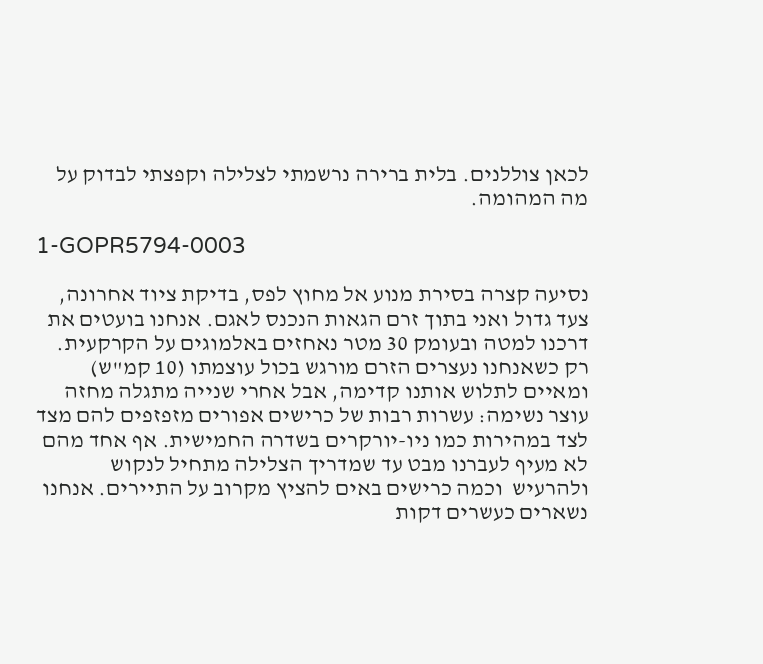לכאן צוללנים. בלית ברירה נרשמתי לצלילה וקפצתי לבדוק על מה המהומה.

1-GOPR5794-0003

נסיעה קצרה בסירת מנוע אל מחוץ לפס, בדיקת ציוד אחרונה, צעד גדול ואני בתוך זרם הגאות הנכנס לאגם. אנחנו בועטים את דרכנו למטה ובעומק 30 מטר נאחזים באלמוגים על הקרקעית. רק כשאנחנו נעצרים הזרם מורגש בכול עוצמתו (10 קמ"ש) ומאיים לתלוש אותנו קדימה, אבל אחרי שנייה מתגלה מחזה עוצר נשימה: עשרות רבות של כרישים אפורים מזפזפים להם מצד לצד במהירות כמו ניו-יורקרים בשדרה החמישית. אף אחד מהם לא מעיף לעברנו מבט עד שמדריך הצלילה מתחיל לנקוש  ולהרעיש  וכמה כרישים באים להציץ מקרוב על התיירים. אנחנו נשארים כעשרים דקות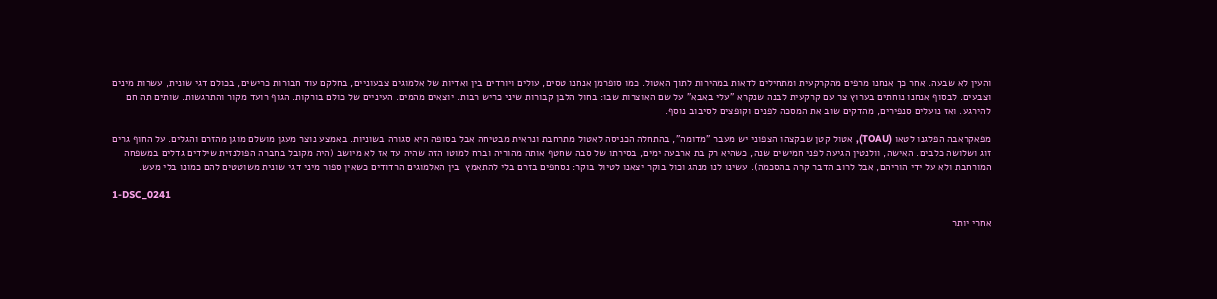והעין לא שבעה. אחר כך אנחנו מרפים מהקרקעית ומתחילים לדאות במהירות לתוך האטול. כמו סופרמן אנחנו טסים, עולים ויורדים בין ואדיות של אלמוגים צבעוניים, בחלקם עוד חבורות כרישים, בכולם דגי שונית, עשרות מינים וצבעים. לבסוף אנחנו נוחתים בערוץ צר עם קרקעית לבנה שנקרא "עלי באבא" על שם האוצרות שבו: בחול הלבן קבורות שיני כריש רבות. יוצאים מהמים. העיניים של כולם בורקות. הגוף רועד מקור והתרגשות. שותים תה חם להירגע. ואז נועלים סנפירים, מהדקים שוב את המסכה לפנים וקופצים לסיבוב נוסף.

מפאקראבה הפלגנו לטאו (TOAU), אטול קטן שבקצהו הצפוני יש מעבר "מדומה", בהתחלה הכניסה לאטול מתרחבת ונראית מבטיחה אבל בסופה היא סגורה בשוניות. באמצע נוצר מעגן מושלם מוגן מהזרם והגלים. על החוף גרים זוג ושלושה כלבים. האישה, וולנטין הגיעה לפני חמישים שנה, כשהיא רק בת ארבעה ימים, בסירתו של סבה שחטף אותה מהוריה וברח למוטו הזה שהיה עד אז לא מיושב (היה מקובל בחברה הפולנזית שילדים גדלים במשפחה המורחבת ולא על ידי הוריהם, אבל לרוב הדבר קרה בהסכמה). עשינו לנו מנהג וכול בוקר יצאנו לטיול בוקר: נסחפים בזרם בלי להתאמץ  בין האלמוגים הרדודים כשאין ספור מיני דגי שונית משוטטים להם כמונו בלי מעש.

1-DSC_0241

אחרי יותר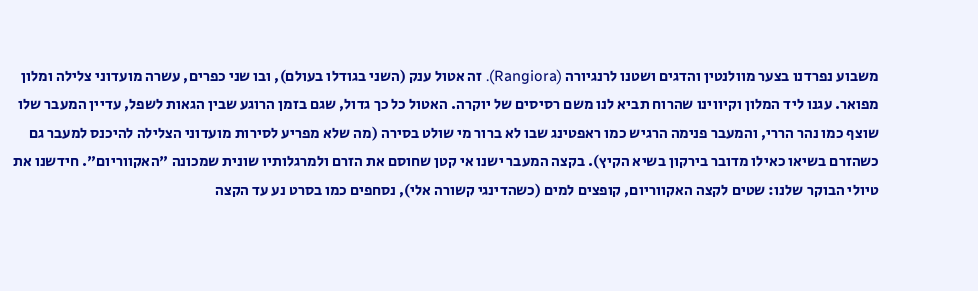משבוע נפרדנו בצער מוולנטין והדגים ושטנו לרנגיורה (Rangiora). זה אטול ענק (השני בגודלו בעולם), ובו שני כפרים, עשרה מועדוני צלילה ומלון מפואר. עגנו ליד המלון וקיווינו שהרוח תביא לנו משם רסיסים של יוקרה. האטול כל כך גדול, שגם בזמן הרוגע שבין הגאות לשפל, עדיין המעבר שלו שוצף כמו נהר הררי, והמעבר פנימה הרגיש כמו ראפטינג שבו לא ברור מי שולט בסירה (מה שלא מפריע לסירות מועדוני הצלילה להיכנס למעבר גם כשהזרם בשיאו כאילו מדובר בירקון בשיא הקיץ). בקצה המעבר ישנו אי קטן שחוסם את הזרם ולמרגלותיו שונית שמכונה "האקווריום". חידשנו את טיולי הבוקר שלנו: שטים לקצה האקווריום, קופצים למים (כשהדינגי קשורה אלי), נסחפים כמו בסרט נע עד הקצה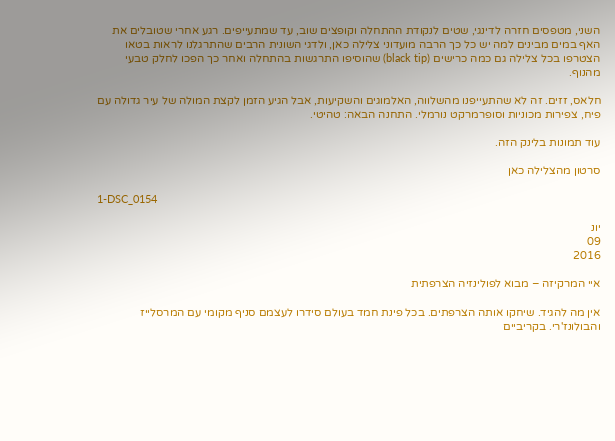השני, מטפסים חזרה לדינגי, שטים לנקודת ההתחלה וקופצים שוב, עד שמתעייפים. רגע אחרי שטובלים את האף במים מבינים למה יש כל כך הרבה מועדוני צלילה כאן, ולדגי השונית הרבים שהתרגלנו לראות בטאו הצטרפו בכל צלילה גם כמה כרישים (black tip) שהוסיפו התרגשות בהתחלה ואחר כך הפכו לחלק טבעי מהנוף.

חלאס, זזים. זה לא שהתעייפנו מהשלווה, האלמוגים והשקיעות, אבל הגיע הזמן לקצת המולה של עיר גדולה עם פיח, צפירות מכוניות וסופרמרקט נורמלי. התחנה הבאה: טהיטי.

עוד תמונות בלינק הזה.

סרטון מהצלילה כאן

1-DSC_0154

יונ
09
2016

איי המרקיזה – מבוא לפולינזיה הצרפתית

אין מה להגיד. שיחקו אותה הצרפתים. בכל פינת חמד בעולם סידרו לעצמם סניף מקומי עם המרסלייז והבולונז'רי. בקריביים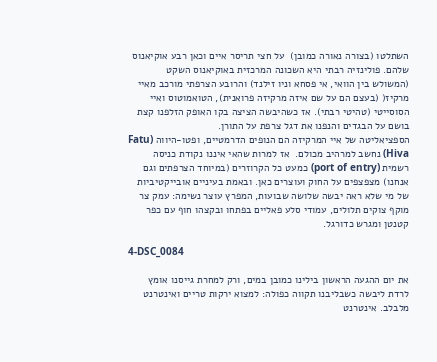השתלטו (בצורה נאורה כמובן)  על חצי תריסר איים וכאן רבע אוקיאנוס שלהם. פולינזיה רבתי היא השכונה המרכזית באוקיאנוס השקט (המשולש בין הוואי, אי פסחא וניו זילנד) והרובע הצרפתי מורכב מאיי מרקיז( (בעצם הם על שם איזה מרקיזה פרואנית), הטואמוטוס ואיי הסוסייטי (טהיטי רבתי). אז כשהיבשה הציצה בקו האופק הזלפנו קצת בושם על הבגדים והנפנו את דגל צרפת על התורן.
הספציאליטה של איי המרקיזה הם הנופים הדרמטיים, ופטו-היווה (Fatu Hiva) נחשב למרהיב מכולם.  אז למרות שהאי איננו נקודת כניסה רשמית (port of entry) כמעט כל הקרוזרים (במיוחד הצרפתים וגם אנחנו) מצפצפים על החוק ועוצרים כאן. ובאמת בעיניים אובייקטיביות של מי שלא ראה יבשה שלושה שבועות, המפרץ עוצר נשימה: עמק צר מוקף צוקים תלולים, עמודי סלע פאליים בפתחו ובקצהו חוף עם כפר קטנטן ומגרש כדורגל.

4-DSC_0084

את יום ההגעה הראשון בילינו כמובן במים, ורק למחרת גייסנו אומץ לרדת ליבשה כשבליבנו תקווה כפולה: למצוא ירקות טריים ואינטרנט מלבלב. אינטרנט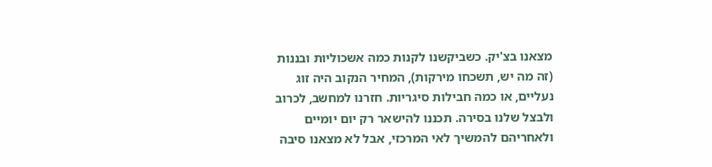מצאנו בצ'יק. כשביקשנו לקנות כמה אשכוליות ובננות (זה מה יש, תשכחו מירקות), המחיר הנקוב היה זוג נעליים, או כמה חבילות סיגריות. חזרנו למחשב, לכרוב ולבצל שלנו בסירה. תכננו להישאר רק יום יומיים ולאחריהם להמשיך לאי המרכזי, אבל לא מצאנו סיבה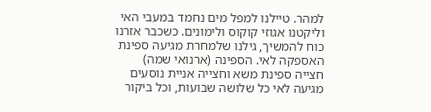למהר. טיילנו למפל מים נחמד במעבי האי וליקטנו אגוזי קוקוס ולימונים. כשכבר אזרנו כוח להמשיך, גילנו שלמחרת מגיעה ספינת האספקה לאי. הספינה (ארנואי שמה) חצייה ספינת משא וחצייה אניית נוסעים מגיעה לאי כל שלושה שבועות, וכל ביקור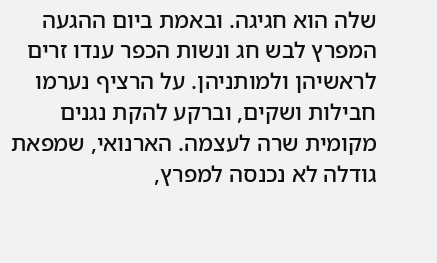שלה הוא חגיגה. ובאמת ביום ההגעה המפרץ לבש חג ונשות הכפר ענדו זרים לראשיהן ולמותניהן. על הרציף נערמו חבילות ושקים, וברקע להקת נגנים מקומית שרה לעצמה. הארנואי, שמפאת גודלה לא נכנסה למפרץ,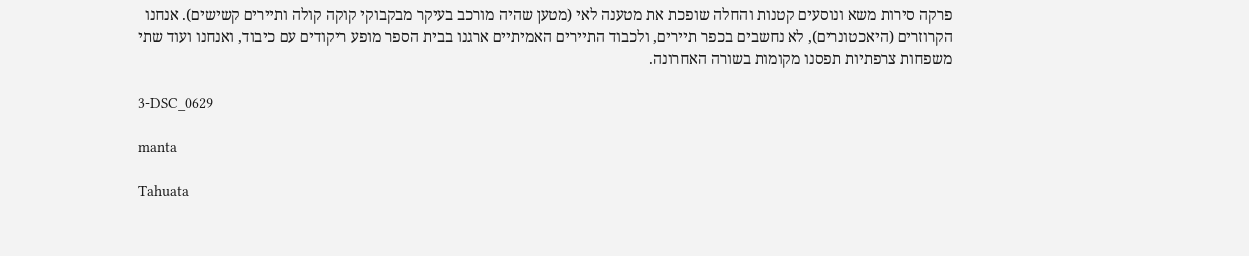פרקה סירות משא ונוסעים קטנות והחלה שופכת את מטענה לאי (מטען שהיה מורכב בעיקר מבקבוקי קוקה קולה ותיירים קשישים). אנחנו הקרוזרים (היאכטונרים), לא נחשבים בכפר תיירים, ולכבוד התיירים האמיתיים ארגנו בבית הספר מופע ריקודים עם כיבוד, ואנחנו ועוד שתי משפחות צרפתיות תפסנו מקומות בשורה האחרונה.

3-DSC_0629

manta

Tahuata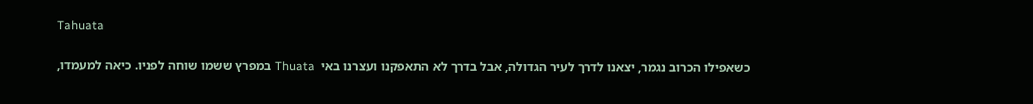Tahuata

כשאפילו הכרוב נגמר, יצאנו לדרך לעיר הגדולה, אבל בדרך לא התאפקנו ועצרנו באי  Thuata במפרץ ששמו שוחה לפניו. כיאה למעמדו,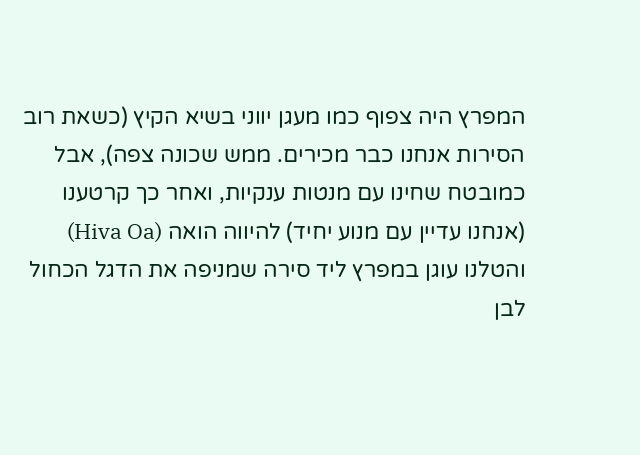המפרץ היה צפוף כמו מעגן יווני בשיא הקיץ (כשאת רוב הסירות אנחנו כבר מכירים. ממש שכונה צפה), אבל כמובטח שחינו עם מנטות ענקיות, ואחר כך קרטענו (אנחנו עדיין עם מנוע יחיד) להיווה הואה (Hiva Oa) והטלנו עוגן במפרץ ליד סירה שמניפה את הדגל הכחול לבן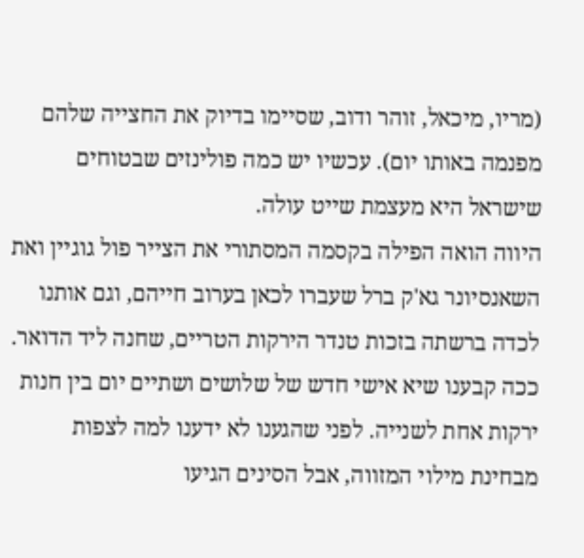(מריו, מיכאל, זוהר ודוב, שסיימו בדיוק את החצייה שלהם מפנמה באותו יום). עכשיו יש כמה פולינזים שבטוחים שישראל היא מעצמת שייט עולה.
היווה הואה הפילה בקסמה המסתורי את הצייר פול גוגיין ואת השאנסיונר גא'ק ברל שעברו לכאן בערוב חייהם, וגם אותנו לכדה ברשתה בזכות טנדר הירקות הטריים, שחנה ליד הדואר. ככה קבענו שיא אישי חדש של שלושים ושתיים יום בין חנות ירקות אחת לשנייה. לפני שהגענו לא ידענו למה לצפות מבחינת מילוי המזווה, אבל הסינים הגיעו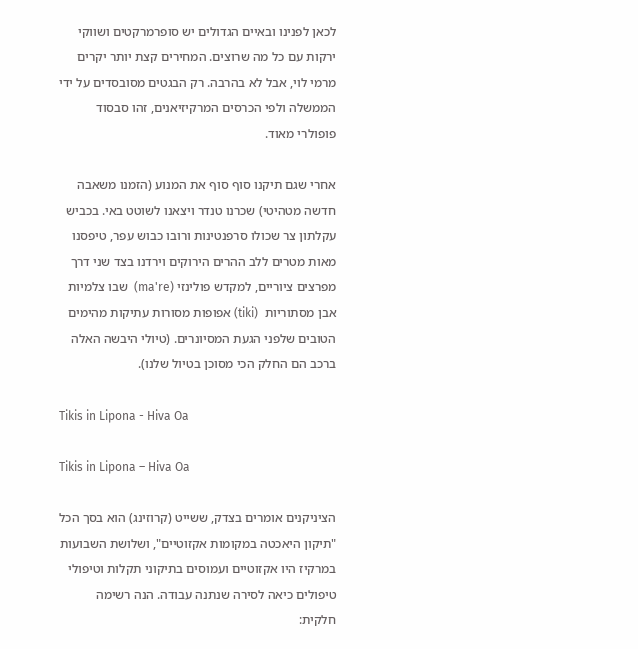לכאן לפנינו ובאיים הגדולים יש סופרמרקטים ושווקי ירקות עם כל מה שרוצים. המחירים קצת יותר יקרים מרמי לוי, אבל לא בהרבה. רק הבגטים מסובסדים על ידי הממשלה ולפי הכרסים המרקיזיאנים, זהו סבסוד פופולרי מאוד.

אחרי שגם תיקנו סוף סוף את המנוע (הזמנו משאבה חדשה מטהיטי) שכרנו טנדר ויצאנו לשוטט באי. בכביש עקלתון צר שכולו סרפנטינות ורובו כבוש עפר, טיפסנו מאות מטרים ללב ההרים הירוקים וירדנו בצד שני דרך מפרצים ציוריים, למקדש פולינזי (ma're)  שבו צלמיות אבן מסתוריות  (tiki) אפופות מסורות עתיקות מהימים הטובים שלפני הגעת המסיונרים. (טיולי היבשה האלה ברכב הם החלק הכי מסוכן בטיול שלנו).

Tikis in Lipona - Hiva Oa

Tikis in Lipona – Hiva Oa

הציניקנים אומרים בצדק, ששייט (קרוזינג) הוא בסך הכל "תיקון היאכטה במקומות אקזוטיים", ושלושת השבועות במרקיז היו אקזוטיים ועמוסים בתיקוני תקלות וטיפולי טיפולים כיאה לסירה שנתנה עבודה. הנה רשימה חלקית: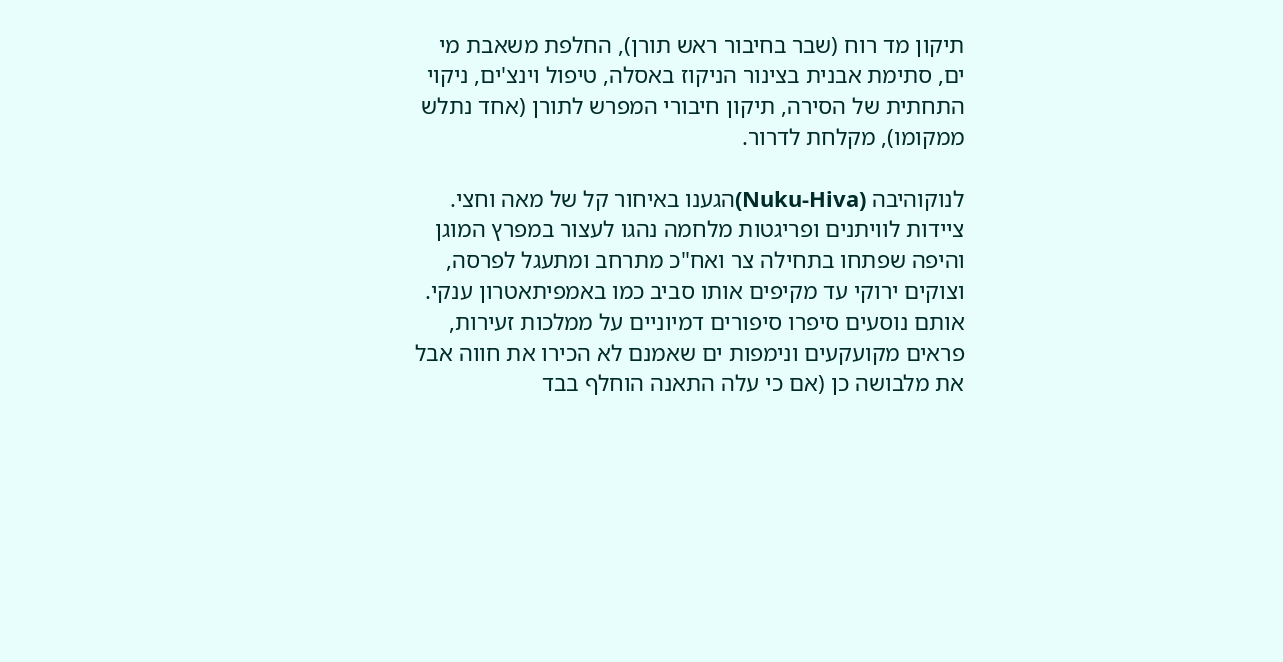תיקון מד רוח (שבר בחיבור ראש תורן), החלפת משאבת מי ים, סתימת אבנית בצינור הניקוז באסלה, טיפול וינצ'ים, ניקוי התחתית של הסירה, תיקון חיבורי המפרש לתורן (אחד נתלש ממקומו), מקלחת לדרור.

לנוקוהיבה (Nuku-Hiva)הגענו באיחור קל של מאה וחצי. ציידות לוויתנים ופריגטות מלחמה נהגו לעצור במפרץ המוגן והיפה שפתחו בתחילה צר ואח"כ מתרחב ומתעגל לפרסה, וצוקים ירוקי עד מקיפים אותו סביב כמו באמפיתאטרון ענקי. אותם נוסעים סיפרו סיפורים דמיוניים על ממלכות זעירות, פראים מקועקעים ונימפות ים שאמנם לא הכירו את חווה אבל את מלבושה כן (אם כי עלה התאנה הוחלף בבד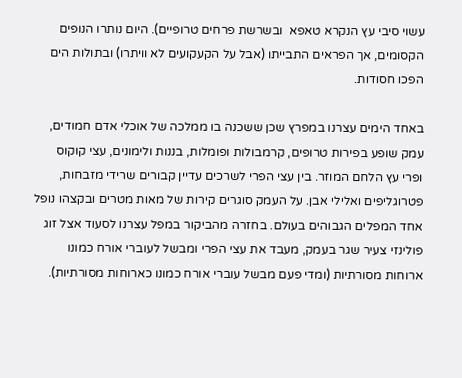עשוי סיבי עץ הנקרא טאפא  ובשרשת פרחים טרופיים). היום נותרו הנופים הקסומים, אך הפראים התבייתו (אבל על הקעקועים לא וויתרו) ובתולות הים הפכו חסודות.

באחד הימים עצרנו במפרץ שכן ששכנה בו ממלכה של אוכלי אדם חמודים, עמק שופע בפירות טרופים, קרמבולות ופומלות, בננות ולימונים, עצי קוקוס ופרי עץ הלחם המוזר. בין עצי הפרי לשרכים עדיין קבורים שרידי מזבחות, פטרוגליפים ואלילי אבן. על העמק סוגרים קירות של מאות מטרים ובקצהו נופל אחד המפלים הגבוהים בעולם. בחזרה מהביקור במפל עצרנו לסעוד אצל זוג פולינזי צעיר שגר בעמק, מעבד את עצי הפרי ומבשל לעוברי אורח כמונו ארוחות מסורתיות (ומדי פעם מבשל עוברי אורח כמונו כארוחות מסורתיות).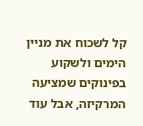קל לשכוח את מניין הימים ולשקוע בפינוקים שמציעה המרקיזה, אבל עוד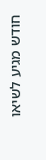חודש מגיע לשיאו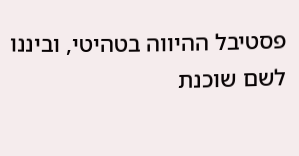פסטיבל ההיווה בטהיטי, וביננו לשם שוכנת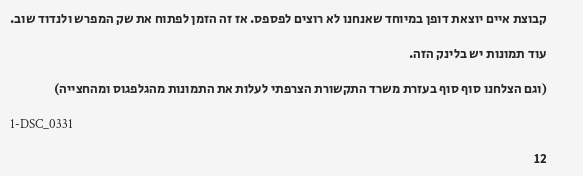קבוצת איים יוצאת דופן במיוחד שאנחנו לא רוצים לפספס. אז זה הזמן לפתוח את שק המפרש ולנדוד שוב.

עוד תמונות יש בלינק הזה.

(וגם הצלחנו סוף סוף בעזרת משרד התקשורת הצרפתי לעלות את התמונות מהגלפגוס ומהחצייה)

1-DSC_0331

12